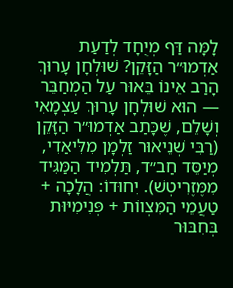לָמָּה דַּף מְיֻחָד לְדַעַת אַדְמוּ״ר הַזָּקֵן? שׁוּלְחָן עָרוּךְ הָרַב אֵינוֹ בֵּאוּר עַל הַמְחַבֵּר — הוּא שׁוּלְחָן עָרוּךְ עַצְמָאִי וְשָׁלֵם, שֶׁכָּתַב אַדְמוּ״ר הַזָּקֵן (רַבִּי שְׁנֵיאוּר זַלְמָן מִלִּיאַדִי, מְיַסֵּד חַב״ד, תַּלְמִיד הַמַּגִּיד מִמֶּזֶרִיטְשׁ). יִחוּדוֹ: הֲלָכָה + טַעֲמֵי הַמִּצְווֹת + פְּנִימִיּוּת בְּחִבּוּר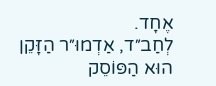אֶחָד.
לְחַב״ד, אַדְמוּ״ר הַזָּקֵן הוּא הַפּוֹסֵק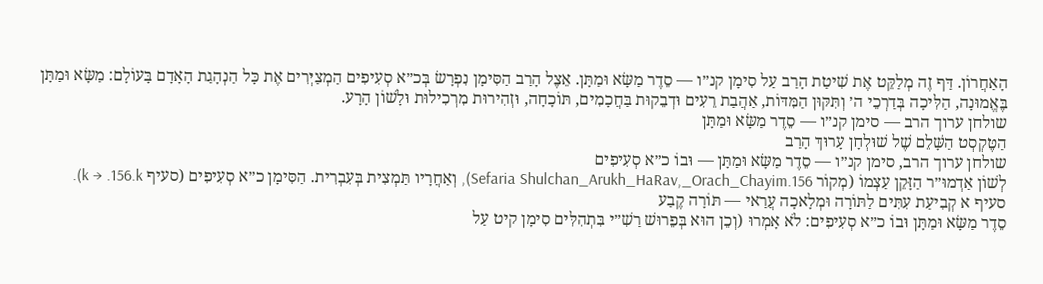הָאַחֲרוֹן. דַּף זֶה מְלַקֵּט אֶת שִׁיטַת הָרַב עַל סִימָן קנ״ו — סֵדֶר מַשָּׂא וּמַתָּן. אֵצֶל הָרַב הַסִּימָן נִפְרָשׂ בְּכ״א סְעִיפִים הַמְצַיְּרִים אֶת כָּל הַנְהָגַת הָאָדָם בָּעוֹלָם: מַשָּׂא וּמַתָּן בֶּאֱמוּנָה, הַלִּיכָה בְּדַרְכֵי ה׳ וְתִּקּוּן הַמִּדּוֹת, אַהֲבַת רֵעִים וּדְבֵקוּת בַּחֲכָמִים, תּוֹכָחָה, וּזְהִירוּת מִרְכִילוּת וּלָשׁוֹן הָרָע.
שולחן ערוך הרב — סימן קנ״ו — סֵדֶר מַשָּׂא וּמַתָּן
הַטֶּקְסְט הַשָּׁלֵם שֶׁל שׁוּלְחָן עָרוּךְ הָרַב
שולחן ערוך הרב, סימן קנ״ו — סֵדֶר מַשָּׂא וּמַתָּן — וּבוֹ כ״א סְעִיפִים
לְשׁוֹן אַדְמוּ״ר הַזָּקֵן עַצְמוֹ (מְקוֹר Sefaria Shulchan_Arukh_HaRav,_Orach_Chayim.156), וְאַחֲרָיו תַּמְצִית בְּעִבְרִית. הַסִּימָן כ״א סְעִיפִים (סעיף k → .156.k).
סעיף א קְבִיעַת עִתִּים לַתּוֹרָה וּמְלָאכָה עֲרַאי — תּוֹרָה קֶבַע
סֵדֶר מַשָּׂא וּמַתָּן וּבוֹ כ״א סְעִיפִים: לֹא אָמְרוּ (וְכֵן הוּא בְּפֵרוּשׁ רַשִׁ״י בִּתְהִלִּים סִימָן קיט עַל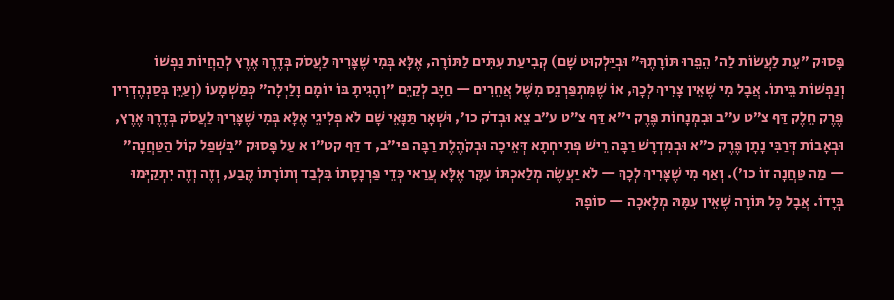פָּסוּק ״עֵת לַעֲשׂוֹת לַה׳ הֵפֵרוּ תּוֹרָתֶךָ״ וּבְיַּלְקוּט שָׁם) קְבִיעַת עִתִּים לַתּוֹרָה, אֶלָּא בְּמִי שֶׁצָּרִיךְ לַעֲסֹק בְּדֶרֶךְ אֶרֶץ לְהַחֲיוֹת נַפְשׁוֹ וְנַפְשׁוֹת בֵּיתוֹ. אֲבָל מִי שֶׁאֵין צָרִיךְ לְכָךְ, אוֹ שֶׁמִּתְפַּרְנֵס מִשֶּׁל אֲחֵרִים — חַיָּב לְקַיֵּם ״וְהָגִיתָ בּוֹ יוֹמָם וָלַיְלָה״ כְּמַשְׁמָעוֹ (וְעַיֵּן בְּסַנְהֶדְרִין פֶּרֶק חֵלֶק דַּף צ״ט ע״ב וּבִמְנָחוֹת פֶּרֶק י״א דַּף צ״ט ע״ב צֵא וּבְדֹק כו׳, וּשְׁאָר תַּנָּאֵי שָׁם לֹא פְלִיגֵי אֶלָּא בְּמִי שֶׁצָּרִיךְ לַעֲסֹק בְּדֶרֶךְ אֶרֶץ, וּבְאָבוֹת דְּרַבִּי נָתָן פֶּרֶק כ״א וּבְמִדְרָשׁ רַבָּה רֵישׁ פְּתִיחְתָא דְּאֵיכָה וּבְקֹהֶלֶת רַבָּה פי״ב, ד דַּף קט״ו א עַל פָּסוּק ״בִּשְׁפַל קוֹל הַטַּחֲנָה״ — מַה טַּחֲנָה זוֹ כו׳). וְאַף מִי שֶׁצָּרִיךְ לְכָךְ — לֹא יַעֲשֶׂה מְלַאכְתּוֹ עִקָּר אֶלָּא עֲרַאי כְּדֵי פַּרְנָסָתוֹ בִּלְבַד וְתוֹרָתוֹ קֶבַע, וְזֶה וְזֶה יִתְקַיְּמוּ בְּיָדוֹ. אֲבָל כָּל תּוֹרָה שֶׁאֵין עִמָּהּ מְלָאכָה — סוֹפָהּ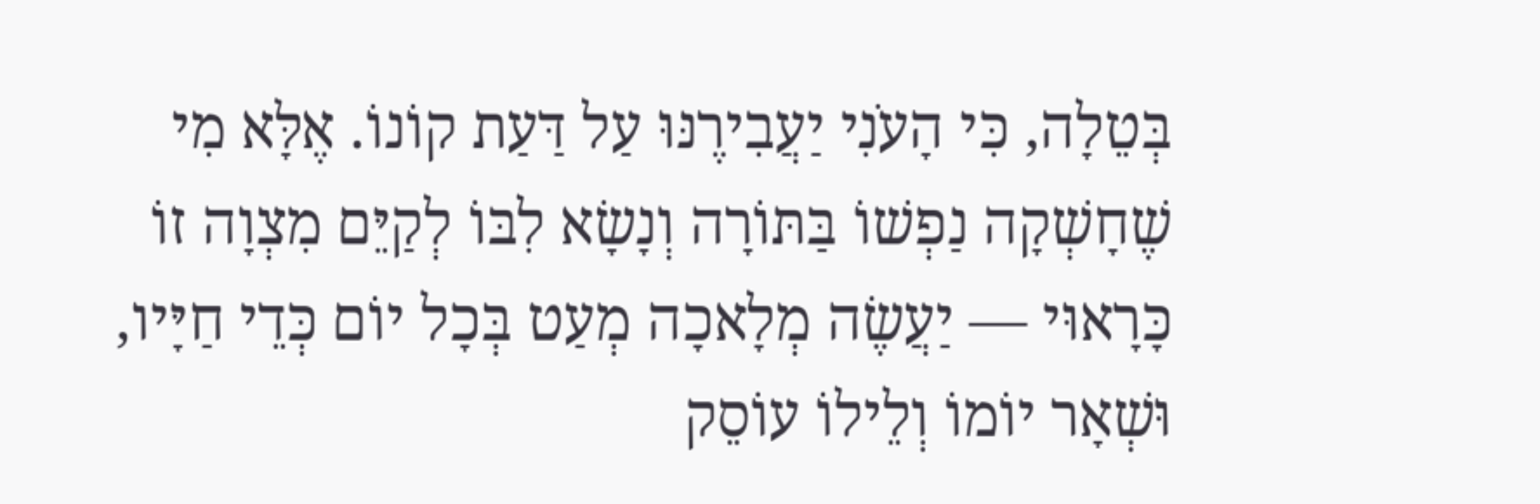בְּטֵלָה, כִּי הָעֹנִי יַעֲבִירֶנּוּ עַל דַּעַת קוֹנוֹ. אֶלָּא מִי שֶׁחָשְׁקָה נַפְשׁוֹ בַּתּוֹרָה וְנָשָׂא לִבּוֹ לְקַיֵּם מִצְוָה זוֹ כָּרָאוּי — יַעֲשֶׂה מְלָאכָה מְעַט בְּכָל יוֹם כְּדֵי חַיָּיו, וּשְׁאָר יוֹמוֹ וְלֵילוֹ עוֹסֵק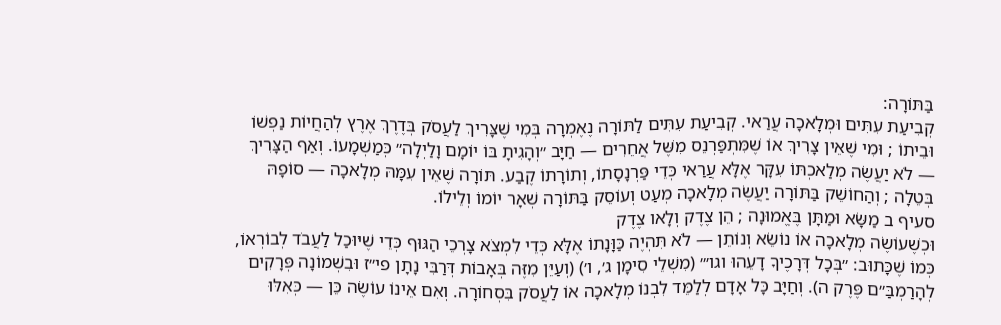בַּתּוֹרָה:
קְבִיעַת עִתִּים וּמְלָאכָה עֲרַאי. קְבִיעַת עִתִּים לַתּוֹרָה נֶאֶמְרָה בְּמִי שֶׁצָּרִיךְ לַעֲסֹק בְּדֶרֶךְ אֶרֶץ לְהַחֲיוֹת נַפְשׁוֹ וּבֵיתוֹ ; וּמִי שֶׁאֵין צָרִיךְ אוֹ שֶׁמִּתְפַּרְנֵס מִשֶּׁל אֲחֵרִים — חַיָּב ״וְהָגִיתָ בּוֹ יוֹמָם וָלַיְלָה״ כְּמַשְׁמָעוֹ. וְאַף הַצָּרִיךְ — לֹא יַעֲשֶׂה מְלַאכְתּוֹ עִקָּר אֶלָּא עֲרַאי כְּדֵי פַּרְנָסָתוֹ, וְתוֹרָתוֹ קֶבַע. תּוֹרָה שֶׁאֵין עִמָּהּ מְלָאכָה — סוֹפָהּ בְּטֵלָה ; וְהַחוֹשֵׁק בַּתּוֹרָה יַעֲשֶׂה מְלָאכָה מְעַט וְעוֹסֵק בַּתּוֹרָה שְׁאָר יוֹמוֹ וְלֵילוֹ.
סעיף ב מַשָּׂא וּמַתָּן בֶּאֱמוּנָה ; הֵן צֶדֶק וְלָאו צֶדֶק
וּכְשֶׁעוֹשֶׂה מְלָאכָה אוֹ נוֹשֵׂא וְנוֹתֵן — לֹא תִּהְיֶה כַּוָּנָתוֹ אֶלָּא כְּדֵי לִמְצֹא צָרְכֵי הַגּוּף כְּדֵי שֶׁיּוּכַל לַעֲבֹד לְבוֹרְאוֹ, כְּמוֹ שֶׁכָּתוּב: ״בְּכָל דְּרָכֶיךָ דָעֵהוּ וגו׳״ (מִשְׁלֵי סִימָן ג׳, ו׳) (וְעַיֵּן מִזֶּה בְּאָבוֹת דְּרַבִּי נָתָן פי״ז וּבִשְׁמוֹנָה פְּרָקִים לְהָרַמְבַּ״ם פֶּרֶק ה). וְחַיָּב כָּל אָדָם לְלַמֵּד לִבְנוֹ מְלָאכָה אוֹ לַעֲסֹק בִּסְחוֹרָה. וְאִם אֵינוֹ עוֹשֶׂה כֵּן — כְּאִלּוּ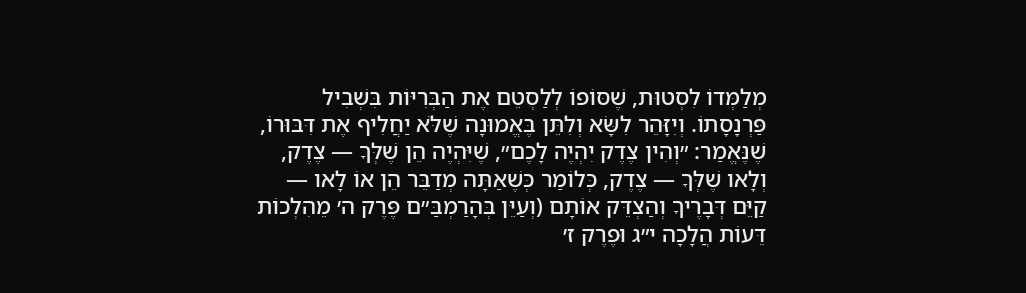מְלַמְּדוֹ לִסְטוּת, שֶׁסּוֹפוֹ לְלַסְטֵם אֶת הַבְּרִיּוֹת בִּשְׁבִיל פַּרְנָסָתוֹ. וְיִזָּהֵר לִשָּׂא וְלִתֵּן בֶּאֱמוּנָה שֶׁלֹּא יַחֲלִיף אֶת דִּבּוּרוֹ, שֶׁנֶּאֱמַר: ״וְהִין צֶדֶק יִהְיֶה לָכֶם״, שֶׁיִּהְיֶה הֵן שֶׁלְּךָ — צֶדֶק, וְלָאו שֶׁלְּךָ — צֶדֶק, כְּלוֹמַר כְּשֶׁאַתָּה מְדַבֵּר הֵן אוֹ לָאו — קַיֵּם דְּבָרֶיךָ וְהַצְדֵּק אוֹתָם (וְעַיֵּן בְּהָרַמְבַּ״ם פֶּרֶק ה׳ מֵהִלְכוֹת דֵּעוֹת הֲלָכָה י״ג וּפֶרֶק ז׳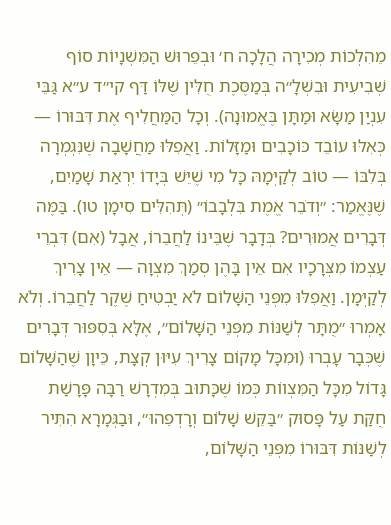מֵהִלְכוֹת מְכִירָה הֲלָכָה ח׳ וּבְפֵרוּשׁ הַמִּשְׁנָיוֹת סוֹף שְׁבִיעִית וּבִשְׁלָ״ה בְּמַסֶּכֶת חֻלִּין שֶׁלּוֹ דַּף קי״ד ע״א גַּבֵּי עִנְיַן מַשָּׂא וּמַתָּן בֶּאֱמוּנָה). וְכָל הַמַּחֲלִיף אֶת דִּבּוּרוֹ — כְּאִלּוּ עוֹבֵד כּוֹכָבִים וּמַזָּלוֹת. וַאֲפִלּוּ מַחֲשָׁבָה שֶׁנִּגְמְרָה בְּלִבּוֹ — טוֹב לְקַיְּמָהּ כָּל מִי שֶׁיֵּשׁ בְּיָדוֹ יִרְאַת שָׁמַיִם, שֶׁנֶּאֱמַר: ״וְדֹבֵר אֱמֶת בִּלְבָבוֹ״ (תְּהִלִּים סִימָן טו). בַּמֶּה דְּבָרִים אֲמוּרִים? בְּדָבָר שֶׁבֵּינוֹ לַחֲבֵרוֹ, אֲבָל (אִם) דִּבְרֵי עַצְמוֹ מִצְּרָכָיו אִם אֵין בָּהֶן סְמַךְ מִצְוָה — אֵין צָרִיךְ לְקַיְּמָן. וַאֲפִלּוּ מִפְּנֵי הַשָּׁלוֹם לֹא יַבְטִיחַ שֶׁקֶר לַחֲבֵרוֹ. וְלֹא אָמְרוּ ״מֻתָּר לְשַׁנּוֹת מִפְּנֵי הַשָּׁלוֹם״, אֶלָּא בְּסִפּוּר דְּבָרִים שֶׁכְּבָר עָבְרוּ (וּמִכָּל מָקוֹם צָרִיךְ עִיּוּן קְצָת, כֵּיוָן שֶׁהַשָּׁלוֹם גָּדוֹל מִכָּל הַמִּצְווֹת כְּמוֹ שֶׁכָּתוּב בְּמִדְרָשׁ רַבָּה פָּרָשַׁת חֻקַּת עַל פָּסוּק ״בַּקֵּשׁ שָׁלוֹם וְרָדְפֵהוּ״, וּבַגְּמָרָא הִתִּיר לְשַׁנּוֹת דִּבּוּרוֹ מִפְּנֵי הַשָּׁלוֹם,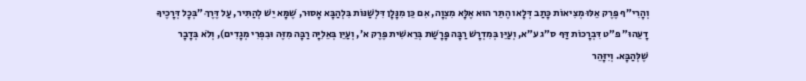וְהָרִי״ף פֶּרֶק אֵלּוּ מְצִיאוֹת כָּתַב דְּלָאו הֶתֵּר הוּא אֶלָּא מִצְוָה, אִם כֵּן מִנָּלָן דִּלְשַׁנּוֹת בִּלְהַבָּא אָסוּר, שֶׁמָּא יֵשׁ לְהַתִּיר, עַל דֶּרֶךְ ״בְּכָל דְּרָכֶיךָ דָעֵהוּ״ פ״ט דִּבְרָכוֹת דַּף ס״ג ע״א, וְעַיֵּן בְּמִדְרָשׁ רַבָּה פָּרָשַׁת בְּרֵאשִׁית פֶּרֶק א׳, וְעַיֵּן בְּאֵלִיָּה רַבָּה מִזֶּה וּבִפְרִי מְגָדִים), וְלֹא בְּדָבָר שֶׁלְּהַבָּא. וְיִזָּהֵר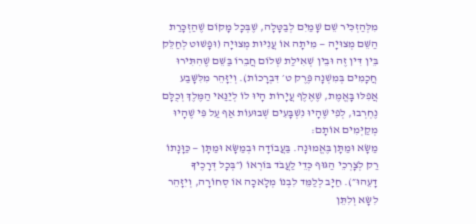מִלְּהַזְכִּיר שֵׁם שָׁמַיִם לְבַטָּלָה, שֶׁבְּכָל מָקוֹם שֶׁהַזְכָּרַת הַשֵּׁם מְצוּיָה — מִיתָה אוֹ עֲנִיּוּת מְצוּיָה (וּפָשׁוּט לְחַלֵּק בֵּין דִּין זֶה וּבֵין שְׁאִילַת שְׁלוֹם חֲבֵרוֹ בַּשֵּׁם שֶׁהִתִּירוּ חֲכָמִים בְּמִשְׁנָה פֶּרֶק ט׳ דִּבְרָכוֹת). וְיִזָּהֵר מִלִּשָּׁבַע אֲפִלּוּ בָּאֱמֶת, שֶׁאֶלֶף עֲיָרוֹת הָיוּ לוֹ לְיַנַּאי הַמֶּלֶךְ וְכֻלָּם נֶחְרְבוּ, לְפִי שֶׁהָיוּ נִשְׁבָּעִים שְׁבוּעוֹת אַף עַל פִּי שֶׁהָיוּ מְקַיְּמִים אוֹתָם:
מַשָּׂא וּמַתָּן בֶּאֱמוּנָה. בַּעֲבוֹדָה וּבְמַשָּׂא וּמַתָּן — כַּוָּנָתוֹ רַק לְצָרְכֵי הַגּוּף כְּדֵי לַעֲבֹד בּוֹרְאוֹ (״בְּכָל דְּרָכֶיךָ דָעֵהוּ״). חַיָּב לְלַמֵּד לִבְנוֹ מְלָאכָה אוֹ סְחוֹרָה, וְיִזָּהֵר לִשָּׂא וְלִתֵּן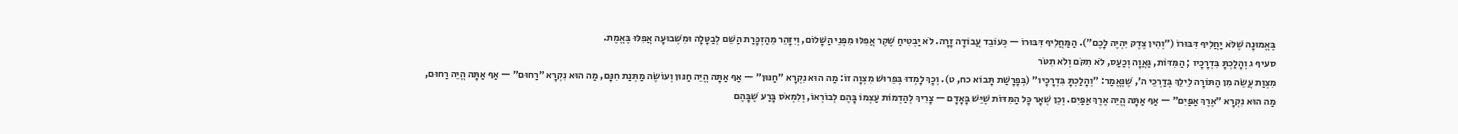בֶּאֱמוּנָה שֶׁלֹּא יַחֲלִיף דִּבּוּרוֹ (״וְהִין צֶדֶק יִהְיֶה לָכֶם״). הַמַּחֲלִיף דִּבּוּרוֹ — כְּעוֹבֵד עֲבוֹדָה זָרָה. לֹא יַבְטִיחַ שֶׁקֶר אֲפִלּוּ מִפְּנֵי הַשָּׁלוֹם, וְיִזָּהֵר מֵהַזְכָּרַת הַשֵּׁם לְבַטָּלָה וּמִשְּׁבוּעָה אֲפִלּוּ בֶּאֱמֶת.
סעיף ג וְהָלַכְתָּ בִּדְרָכָיו ; הַמִּדּוֹת, גַּאֲוָה וְכַעַס, לֹא תִקֹּם וְלֹא תִטֹּר
מִצְוַת עֲשֵׂה מִן הַתּוֹרָה לֵילֵךְ בְּדַרְכֵי ה׳, שֶׁנֶּאֱמַר: ״וְהָלַכְתָּ בִּדְרָכָיו״ (בְּפָרָשַׁת תָּבוֹא כח, ט). וְכָךְ לָמְדוּ בְּפֵרוּשׁ מִצְוָה זוֹ: מַה הוּא נִקְרָא ״חַנּוּן״ — אַף אַתָּה הֱיֵה חַנּוּן וְעוֹשֶׂה מַתְּנַת חִנָּם, מַה הוּא נִקְרָא ״רַחוּם״ — אַף אַתָּה הֱיֵה רַחוּם, מַה הוּא נִקְרָא ״אֶרֶךְ אַפַּיִם״ — אַף אַתָּה הֱיֵה אֶרֶךְ אַפַּיִם. וְכֵן שְׁאָר כָּל הַמִּדּוֹת שֶׁיֵּשׁ בָּאָדָם — צָרִיךְ לְהַדְמוֹת עַצְמוֹ בָּהֶם לְבוֹרְאוֹ, וְלִמְאֹס בָּרַע שֶׁבָּהֶם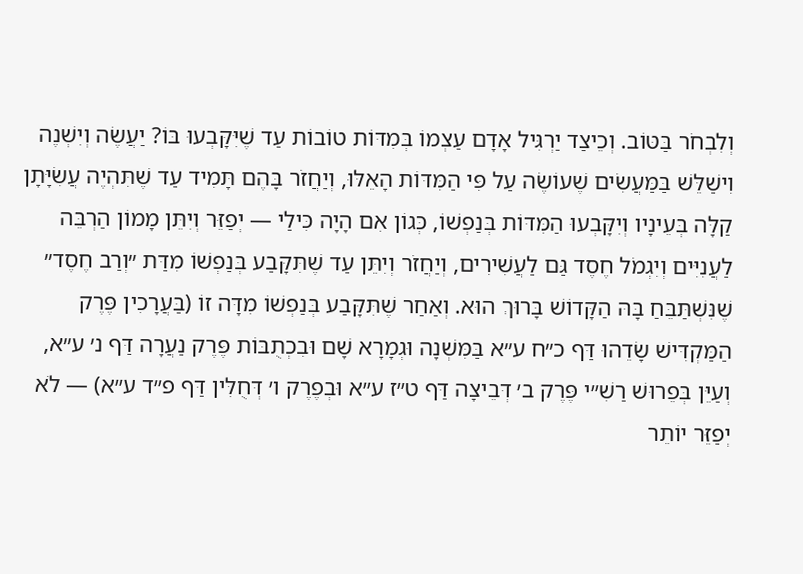וְלִבְחֹר בַּטּוֹב. וְכֵיצַד יַרְגִּיל אָדָם עַצְמוֹ בְּמִדּוֹת טוֹבוֹת עַד שֶׁיִּקָּבְעוּ בּוֹ? יַעֲשֶׂה וְיִשְׁנֶה וִישַׁלֵּשׁ בַּמַּעֲשִׂים שֶׁעוֹשֶׂה עַל פִּי הַמִּדּוֹת הָאֵלּוּ, וְיַחֲזֹר בָּהֶם תָּמִיד עַד שֶׁתִּהְיֶה עֲשִׂיָּתָן קַלָּה בְּעֵינָיו וְיִקָּבְעוּ הַמִּדּוֹת בְּנַפְשׁוֹ, כְּגוֹן אִם הָיָה כִּילַי — יְפַזֵּר וְיִתֵּן מָמוֹן הַרְבֵּה לַעֲנִיִּים וְיִגְמֹל חֶסֶד גַּם לַעֲשִׁירִים, וְיַחֲזֹר וְיִתֵּן עַד שֶׁתִּקָּבַע בְּנַפְשׁוֹ מִדַּת ״וְרַב חֶסֶד״ שֶׁנִּשְׁתַּבֵּחַ בָּהּ הַקָּדוֹשׁ בָּרוּךְ הוּא. וְאַחַר שֶׁתִּקָּבַע בְּנַפְשׁוֹ מִדָּה זוֹ (בַּעֲרָכִין פֶּרֶק הַמַּקְדִּישׁ שָׂדֵהוּ דַּף כ״ח ע״א בַּמִּשְׁנָה וּגְמָרָא שָׁם וּבִכְתֻבּוֹת פֶּרֶק נַעֲרָה דַּף נ׳ ע״א, וְעַיֵּן בְּפֵרוּשׁ רַשִׁ״י פֶּרֶק ב׳ דְּבֵיצָה דַּף ט״ז ע״א וּבְפֶרֶק ו׳ דְּחֻלִּין דַּף פ״ד ע״א) — לֹא יְפַזֵּר יוֹתֵר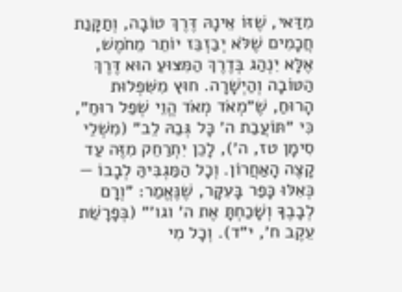מִדַּאי, שֶׁזּוֹ אֵינָהּ דֶּרֶךְ טוֹבָה, וְתַקָּנַת חֲכָמִים שֶׁלֹּא יְבַזְבֵּז יוֹתֵר מֵחֹמֶשׁ, אֶלָּא יִנְהַג בְּדֶרֶךְ הַמִּצּוּעַ הוּא דֶּרֶךְ הַטּוֹבָה וְהַיְשָׁרָה. חוּץ מִשִּׁפְלוּת הָרוּחַ, שֶׁ״מְאֹד מְאֹד הֱוֵי שְׁפַל רוּחַ״, כִּי ״תּוֹעֲבַת ה׳ כָּל גְּבַהּ לֵב״ (מִשְׁלֵי סִימָן טז, ה׳), לָכֵן יִתְרַחֵק מִזֶּה עַד קָצֶה הָאַחֲרוֹן. וְכָל הַמַּגְבִּיהַּ לְבָבוֹ — כְּאִלּוּ כָּפַר בָּעִקָּר, שֶׁנֶּאֱמַר: ״וְרָם לְבָבֶךָ וְשָׁכַחְתָּ אֶת ה׳ וגו׳״ (בְּפָרָשַׁת עֵקֶב ח׳, י״ד). וְכָל מִי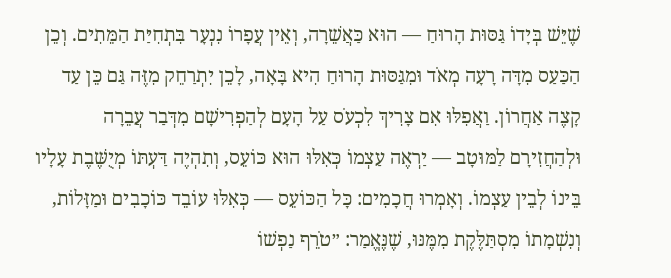שֶׁיֵּשׁ בְּיָדוֹ גַּסּוּת הָרוּחַ — הוּא כַּאֲשֵׁרָה, וְאֵין עֲפָרוֹ נִנְעָר בִּתְחִיַּת הַמֵּתִים. וְכֵן הַכַּעַס מִדָּה רָעָה מְאֹד וּמִגַּסּוּת הָרוּחַ הִיא בָּאָה, לָכֵן יִתְרַחֵק מִזֶּה גַּם כֵּן עַד קָצֶה אַחֲרוֹן. וַאֲפִלּוּ אִם צָרִיךְ לִכְעֹס עַל הָעָם לְהַפְרִישָׁם מִדְּבַר עֲבֵרָה וּלְהַחֲזִירָם לַמּוּטָב — יַרְאֶה עַצְמוֹ כְּאִלּוּ הוּא כּוֹעֵס, וְתִהְיֶה דַּעְתּוֹ מְיֻשֶּׁבֶת עָלָיו בֵּינוֹ לְבֵין עַצְמוֹ. וְאָמְרוּ חֲכָמִים: כָּל הַכּוֹעֵס — כְּאִלּוּ עוֹבֵד כּוֹכָבִים וּמַזָּלוֹת, וְנִשְׁמָתוֹ מִסְתַּלֶּקֶת מִמֶּנּוּ, שֶׁנֶּאֱמַר: ״טֹרֵף נַפְשׁוֹ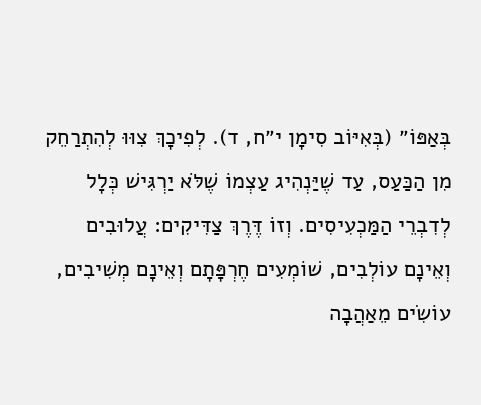בְּאַפּוֹ״ (בְּאִיּוֹב סִימָן י״ח, ד). לְפִיכָךְ צִוּוּ לְהִתְרַחֵק מִן הַכַּעַס, עַד שֶׁיַּנְהִיג עַצְמוֹ שֶׁלֹּא יַרְגִּישׁ כְּלָל לְדִבְרֵי הַמַּכְעִיסִים. וְזוֹ דֶּרֶךְ צַדִּיקִים: עֲלוּבִים וְאֵינָם עוֹלְבִים, שׁוֹמְעִים חֶרְפָּתָם וְאֵינָם מְשִׁיבִים, עוֹשִׂים מֵאַהֲבָה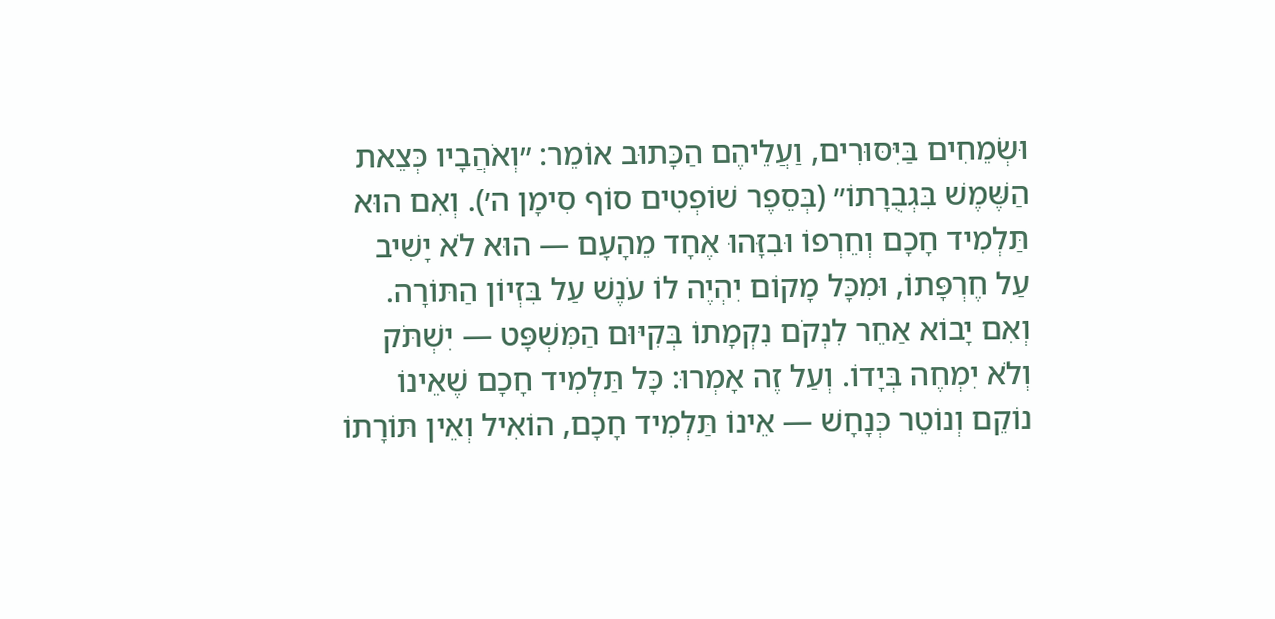וּשְׂמֵחִים בַּיִּסּוּרִים, וַעֲלֵיהֶם הַכָּתוּב אוֹמֵר: ״וְאֹהֲבָיו כְּצֵאת הַשֶּׁמֶשׁ בִּגְבֻרָתוֹ״ (בְּסֵפֶר שׁוֹפְטִים סוֹף סִימָן ה׳). וְאִם הוּא תַּלְמִיד חָכָם וְחֵרְפוֹ וּבִזָּהוּ אֶחָד מֵהָעָם — הוּא לֹא יָשִׁיב עַל חֶרְפָּתוֹ, וּמִכָּל מָקוֹם יִהְיֶה לוֹ עֹנֶשׁ עַל בִּזְיוֹן הַתּוֹרָה. וְאִם יָבוֹא אַחֵר לִנְקֹם נִקְמָתוֹ בְּקִיּוּם הַמִּשְׁפָּט — יִשְׁתֹּק וְלֹא יִמְחֶה בְּיָדוֹ. וְעַל זֶה אָמְרוּ: כָּל תַּלְמִיד חָכָם שֶׁאֵינוֹ נוֹקֵם וְנוֹטֵר כְּנָחָשׁ — אֵינוֹ תַּלְמִיד חָכָם, הוֹאִיל וְאֵין תּוֹרָתוֹ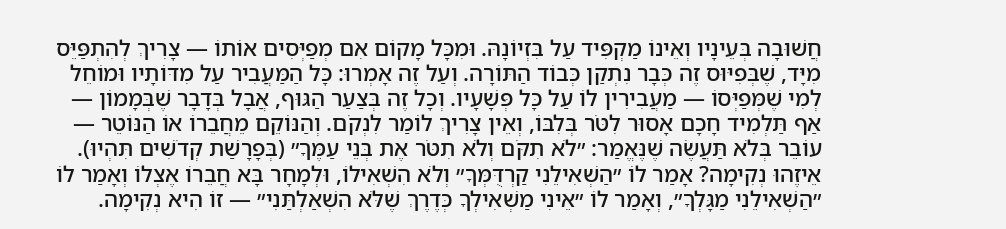חֲשׁוּבָה בְּעֵינָיו וְאֵינוֹ מַקְפִּיד עַל בִּזְיוֹנָהּ. וּמִכָּל מָקוֹם אִם מְפַיְּסִים אוֹתוֹ — צָרִיךְ לְהִתְפַּיֵּס מִיָּד, שֶׁבְּפִיּוּס זֶה כְּבָר נִתְקַן כְּבוֹד הַתּוֹרָה. וְעַל זֶה אָמְרוּ: כָּל הַמַּעֲבִיר עַל מִדּוֹתָיו וּמוֹחֵל לְמִי שֶׁמְּפַיְּסוֹ — מַעֲבִירִין לוֹ עַל כָּל פְּשָׁעָיו. וְכָל זֶה בְּצַעַר הַגּוּף, אֲבָל בְּדָבָר שֶׁבְּמָמוֹן — אַף תַּלְמִיד חָכָם אָסוּר לִטֹּר בְּלִבּוֹ, וְאֵין צָרִיךְ לוֹמַר לִנְקֹם. וְהַנּוֹקֵם מֵחֲבֵרוֹ אוֹ הַנּוֹטֵר — עוֹבֵר בְּלֹא תַּעֲשֶׂה שֶׁנֶּאֱמַר: ״לֹא תִקֹּם וְלֹא תִטֹּר אֶת בְּנֵי עַמֶּךָ״ (בְּפָרָשַׁת קְדֹשִׁים תִּהְיוּ). אֵיזֶהוּ נְקִימָה? אָמַר לוֹ ״הַשְׁאִילֵנִי קַרְדֻּמְּךָ״ וְלֹא הִשְׁאִילוֹ, וּלְמָחָר בָּא חֲבֵרוֹ אֶצְלוֹ וְאָמַר לוֹ ״הַשְׁאִילֵנִי מַגָּלְךָ״, וְאָמַר לוֹ ״אֵינִי מַשְׁאִילְךָ כְּדֶרֶךְ שֶׁלֹּא הִשְׁאַלְתַּנִי״ — זוֹ הִיא נְקִימָה.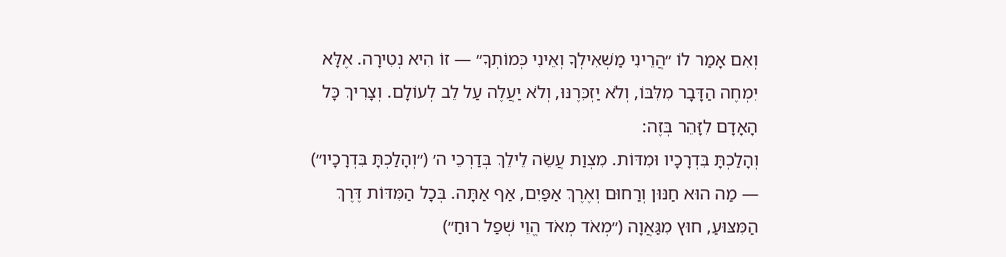וְאִם אָמַר לוֹ ״הֲרֵינִי מַשְׁאִילְךָ וְאֵינִי כְּמוֹתְךָ״ — זוֹ הִיא נְטִירָה. אֶלָּא יִמְחֶה הַדָּבָר מִלִּבּוֹ, וְלֹא יַזְכִּרֶנּוּ, וְלֹא יַעֲלֶה עַל לֵב לְעוֹלָם. וְצָרִיךְ כָּל הָאָדָם לִזָּהֵר בְּזֶה:
וְהָלַכְתָּ בִּדְרָכָיו וּמִדּוֹת. מִצְוַת עֲשֵׂה לֵילֵךְ בְּדַרְכֵי ה׳ (״וְהָלַכְתָּ בִּדְרָכָיו״) — מַה הוּא חַנּוּן וְרַחוּם וְאֶרֶךְ אַפַּיִם, אַף אַתָּה. בְּכָל הַמִּדּוֹת דֶּרֶךְ הַמִּצּוּעַ, חוּץ מִגַּאֲוָה (״מְאֹד מְאֹד הֱוֵי שְׁפַל רוּחַ״)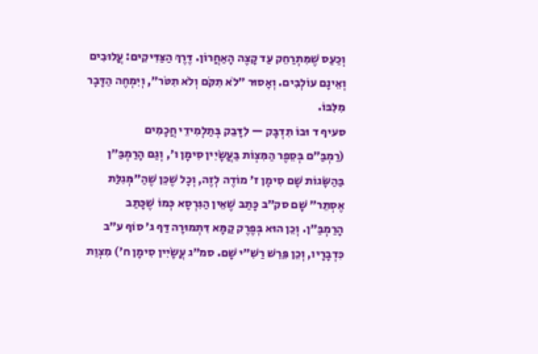וְכַעַס שֶׁמִּתְרַחֵק עַד קָצֶה הָאַחֲרוֹן. דֶּרֶךְ הַצַּדִּיקִים: עֲלוּבִים וְאֵינָם עוֹלְבִים. וְאָסוּר ״לֹא תִקֹּם וְלֹא תִטֹּר״, וְיִמְחֶה הַדָּבָר מִלִּבּוֹ.
סעיף ד וּבוֹ תִדְבָּק — לִדָּבֵק בְּתַלְמִידֵי חֲכָמִים
(רַמְבַּ״ם בְּסֵפֶר הַמִּצְוֹת בַּעֲשָׂיִין סִימָן ו׳, וְגַם הָרַמְבַּ״ן בַּהַשָּׂגוֹת שָׁם סִימָן ז׳ מוֹדֶה לְזֶה, וְכָל שֶׁכֵּן שֶׁהַ״מְּגִלַּת אֶסְתֵּר״ שָׁם סק״ב כָּתַב שֶׁאֵין הַגִּרְסָא כְּמוֹ שֶׁכָּתַב הָרַמְבַּ״ן. וְכֵן הוּא בְּפֶרֶק קַמָּא דִּתְמוּרָה דַּף ג׳ סוֹף ע״ב כִּדְבָרָיו, וְכֵן פֵּרֵשׁ רַשִׁ״י שָׁם. סמ״ג עֲשָׂיִין סִימָן ח׳) מִצְוַת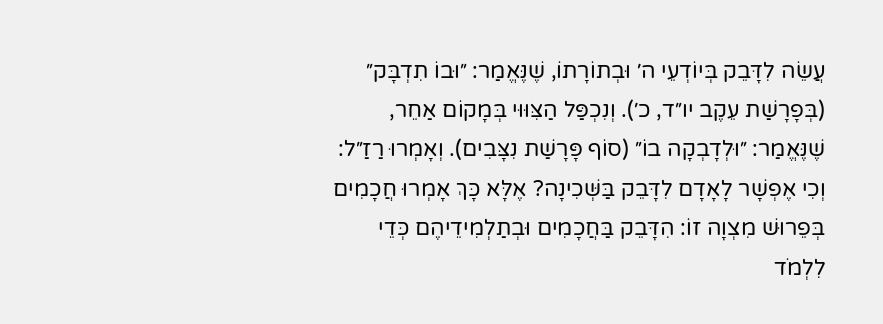עֲשֵׂה לִדָּבֵק בְּיוֹדְעֵי ה׳ וּבְתוֹרָתוֹ, שֶׁנֶּאֱמַר: ״וּבוֹ תִדְבָּק״ (בְּפָרָשַׁת עֵקֶב יו״ד, כ׳). וְנִכְפַּל הַצִּוּוּי בְּמָקוֹם אַחֵר, שֶׁנֶּאֱמַר: ״וּלְדָבְקָה בוֹ״ (סוֹף פָּרָשַׁת נִצָּבִים). וְאָמְרוּ רַזַ״ל: וְכִי אֶפְשָׁר לָאָדָם לִדָּבֵק בַּשְּׁכִינָה? אֶלָּא כָּךְ אָמְרוּ חֲכָמִים בְּפֵרוּשׁ מִצְוָה זוֹ: הִדָּבֵק בַּחֲכָמִים וּבְתַלְמִידֵיהֶם כְּדֵי לִלְמֹד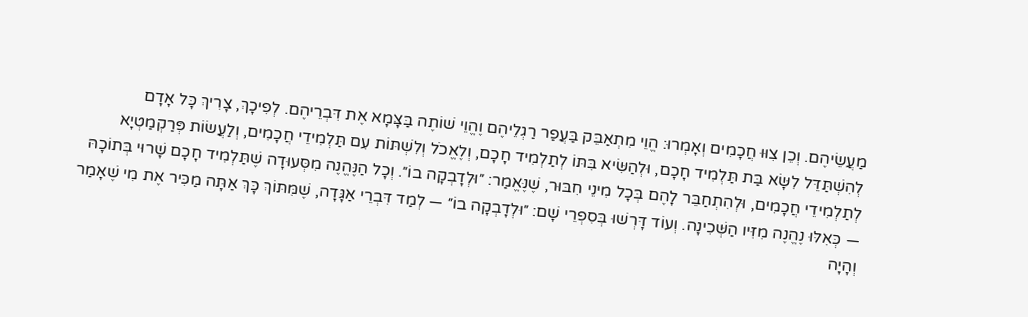מַעֲשֵׂיהֶם. וְכֵן צִוּוּ חֲכָמִים וְאָמְרוּ: הֱוֵי מִתְאַבֵּק בַּעֲפַר רַגְלֵיהֶם וֶהֱוֵי שׁוֹתֶה בַּצָּמָא אֶת דִּבְרֵיהֶם. לְפִיכָךְ, צָרִיךְ כָּל אָדָם לְהִשְׁתַּדֵּל לִשָּׂא בַּת תַּלְמִיד חָכָם, וּלְהַשִּׂיא בִּתּוֹ לְתַלְמִיד חָכָם, וְלֶאֱכֹל וְלִשְׁתּוֹת עִם תַּלְמִידֵי חֲכָמִים, וְלַעֲשׂוֹת פְּרַקְמַטְיָא לְתַלְמִידֵי חֲכָמִים, וּלְהִתְחַבֵּר לָהֶם בְּכָל מִינֵי חִבּוּר, שֶׁנֶּאֱמַר: ״וּלְדָבְקָה בוֹ״. וְכָל הַנֶּהֱנֶה מִסְּעוּדָה שֶׁתַּלְמִיד חָכָם שָׁרוּי בְּתוֹכָהּ — כְּאִלּוּ נֶהֱנֶה מִזִּיו הַשְּׁכִינָה. וְעוֹד דָּרְשׁוּ בְּסִפְרֵי שָׁם: ״וּלְדָבְקָה בוֹ״ — לְמַד דִּבְרֵי אַגָּדָה, שֶׁמִּתּוֹךְ כָּךְ אַתָּה מַכִּיר אֶת מִי שֶׁאָמַר וְהָיָה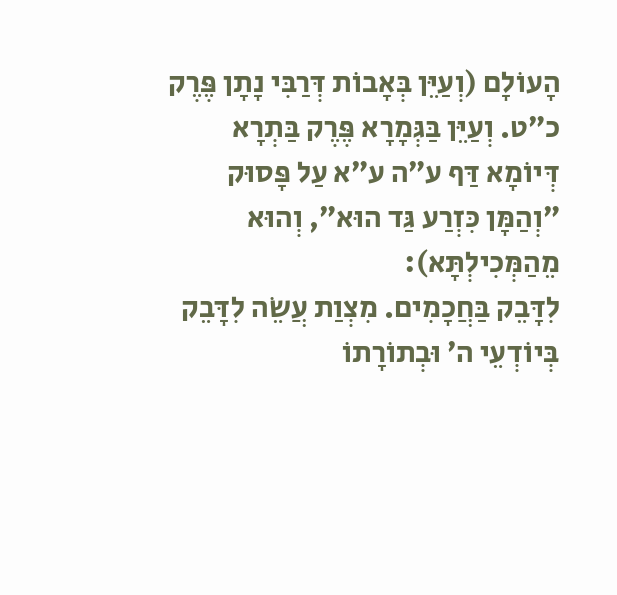הָעוֹלָם (וְעַיֵּן בְּאָבוֹת דְּרַבִּי נָתָן פֶּרֶק כ״ט. וְעַיֵּן בַּגְּמָרָא פֶּרֶק בַּתְרָא דְּיוֹמָא דַּף ע״ה ע״א עַל פָּסוּק ״וְהַמָּן כִּזְרַע גַּד הוּא״, וְהוּא מֵהַמְּכִילְתָּא):
לִדָּבֵק בַּחֲכָמִים. מִצְוַת עֲשֵׂה לִדָּבֵק בְּיוֹדְעֵי ה׳ וּבְתוֹרָתוֹ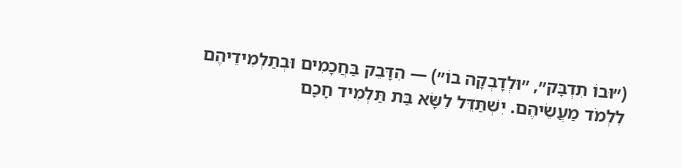(״וּבוֹ תִדְבָּק״, ״וּלְדָבְקָה בוֹ״) — הִדָּבֵק בַּחֲכָמִים וּבְתַלְמִידֵיהֶם לִלְמֹד מַעֲשֵׂיהֶם. יִשְׁתַּדֵּל לִשָּׂא בַּת תַּלְמִיד חָכָם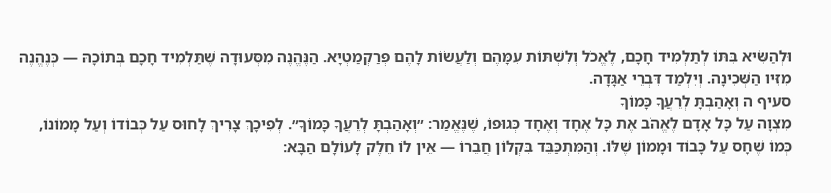וּלְהַשִּׂיא בִּתּוֹ לְתַלְמִיד חָכָם, לֶאֱכֹל וְלִשְׁתּוֹת עִמָּהֶם וְלַעֲשׂוֹת לָהֶם פְּרַקְמַטְיָא. הַנֶּהֱנֶה מִסְּעוּדָה שֶׁתַּלְמִיד חָכָם בְּתוֹכָהּ — כְּנֶהֱנֶה מִזִּיו הַשְּׁכִינָה. וְיִלְמַד דִּבְרֵי אַגָּדָה.
סעיף ה וְאָהַבְתָּ לְרֵעֲךָ כָּמוֹךָ
מִצְוָה עַל כָּל אָדָם לֶאֱהֹב אֶת כָּל אֶחָד וְאֶחָד כְּגוּפוֹ, שֶׁנֶּאֱמַר: ״וְאָהַבְתָּ לְרֵעֲךָ כָּמוֹךָ״. לְפִיכָךְ צָרִיךְ לָחוּס עַל כְּבוֹדוֹ וְעַל מָמוֹנוֹ, כְּמוֹ שֶׁחָס עַל כָּבוֹד וּמָמוֹן שֶׁלּוֹ. וְהַמִּתְכַּבֵּד בִּקְלוֹן חֲבֵרוֹ — אֵין לוֹ חֵלֶק לָעוֹלָם הַבָּא: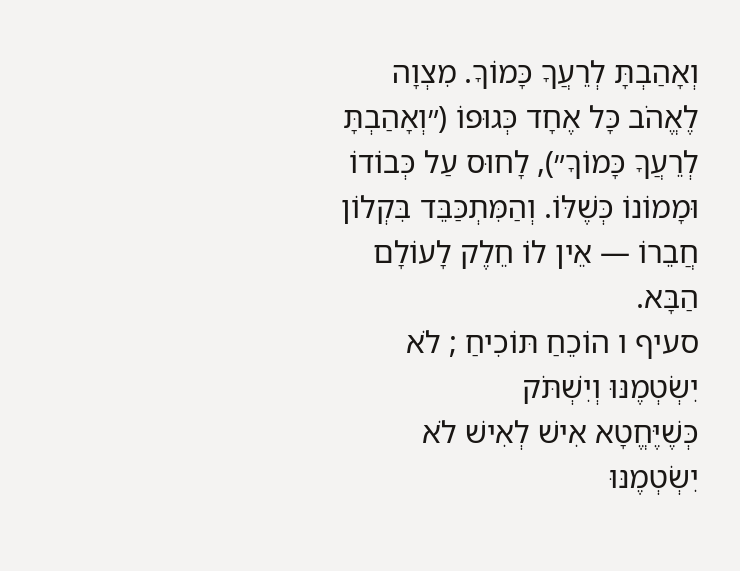וְאָהַבְתָּ לְרֵעֲךָ כָּמוֹךָ. מִצְוָה לֶאֱהֹב כָּל אֶחָד כְּגוּפוֹ (״וְאָהַבְתָּ לְרֵעֲךָ כָּמוֹךָ״), לָחוּס עַל כְּבוֹדוֹ וּמָמוֹנוֹ כְּשֶׁלּוֹ. וְהַמִּתְכַּבֵּד בִּקְלוֹן חֲבֵרוֹ — אֵין לוֹ חֵלֶק לָעוֹלָם הַבָּא.
סעיף ו הוֹכֵחַ תּוֹכִיחַ ; לֹא יִשְׂטְמֶנּוּ וְיִשְׁתֹּק
כְּשֶׁיֶּחֱטָא אִישׁ לְאִישׁ לֹא יִשְׂטְמֶנּוּ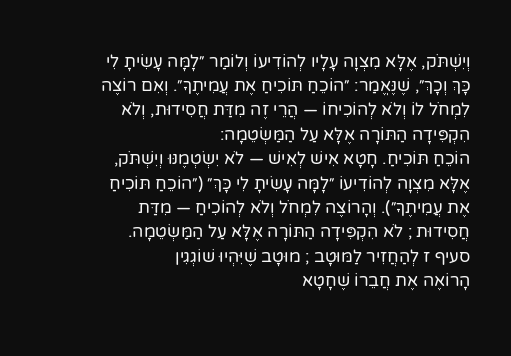וְיִשְׁתֹּק, אֶלָּא מִצְוָה עָלָיו לְהוֹדִיעוֹ וְלוֹמַר ״לָמָּה עָשִׂיתָ לִי כָּךְ וְכָךְ״, שֶׁנֶּאֱמַר: ״הוֹכֵחַ תּוֹכִיחַ אֶת עֲמִיתֶךָ״. וְאִם רוֹצֶה לִמְחֹל לוֹ וְלֹא לְהוֹכִיחוֹ — הֲרֵי זֶה מִדַּת חֲסִידוּת, וְלֹא הִקְפִּידָה הַתּוֹרָה אֶלָּא עַל הַמַּשְׂטֵמָה:
הוֹכֵחַ תּוֹכִיחַ. חָטָא אִישׁ לְאִישׁ — לֹא יִשְׂטְמֶנּוּ וְיִשְׁתֹּק, אֶלָּא מִצְוָה לְהוֹדִיעוֹ ״לָמָּה עָשִׂיתָ לִי כָּךְ״ (״הוֹכֵחַ תּוֹכִיחַ אֶת עֲמִיתֶךָ״). וְהָרוֹצֶה לִמְחֹל וְלֹא לְהוֹכִיחַ — מִדַּת חֲסִידוּת ; לֹא הִקְפִּידָה הַתּוֹרָה אֶלָּא עַל הַמַּשְׂטֵמָה.
סעיף ז לְהַחֲזִיר לַמּוּטָב ; מוּטָב שֶׁיִּהְיוּ שׁוֹגְגִין
הָרוֹאֶה אֶת חֲבֵרוֹ שֶׁחָטָא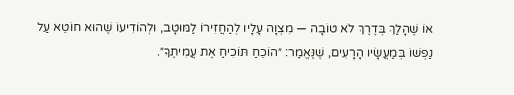אוֹ שֶׁהָלַךְ בְּדֶרֶךְ לֹא טוֹבָה — מִצְוָה עָלָיו לְהַחֲזִירוֹ לַמּוּטָב, וּלְהוֹדִיעוֹ שֶׁהוּא חוֹטֵא עַל נַפְשׁוֹ בְּמַעֲשָׂיו הָרָעִים, שֶׁנֶּאֱמַר: ״הוֹכֵחַ תּוֹכִיחַ אֶת עֲמִיתֶךָ״.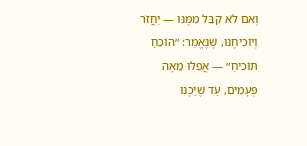וְאִם לֹא קִבֵּל מִמֶּנּוּ — יַחֲזֹר וְיוֹכִיחֶנּוּ, שֶׁנֶּאֱמַר: ״הוֹכֵחַ תּוֹכִיחַ״ — אֲפִלּוּ מֵאָה פְּעָמִים, עַד שֶׁיַּכֶּנּוּ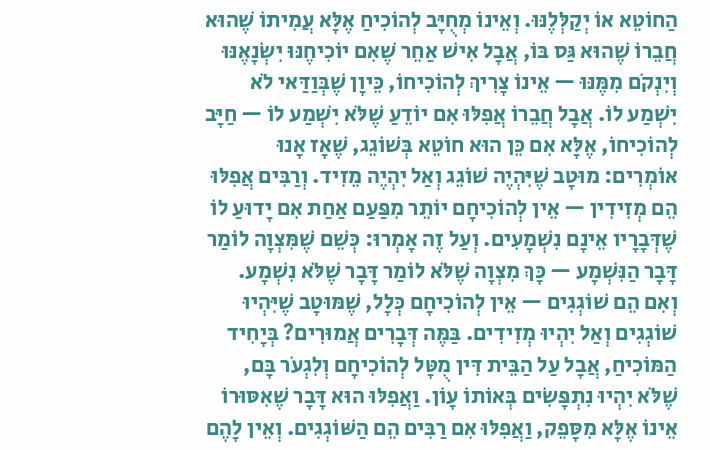הַחוֹטֵא אוֹ יְקַלְּלֶנּוּ. וְאֵינוֹ מְחֻיָּב לְהוֹכִיחַ אֶלָּא עֲמִיתוֹ שֶׁהוּא חֲבֵרוֹ שֶׁהוּא גַּס בּוֹ, אֲבָל אִישׁ אַחֵר שֶׁאִם יוֹכִיחֶנּוּ יִשְׂנָאֶנּוּ וְיִנְקֹם מִמֶּנּוּ — אֵינוֹ צָרִיךְ לְהוֹכִיחוֹ, כֵּיוָן שֶׁבְּוַדַּאי לֹא יִשְׁמַע לוֹ. אֲבָל חֲבֵרוֹ אֲפִלּוּ אִם יוֹדֵעַ שֶׁלֹּא יִשְׁמַע לוֹ — חַיָּב לְהוֹכִיחוֹ, אֶלָּא אִם כֵּן הוּא חוֹטֵא בְּשׁוֹגֵג, שֶׁאָז אָנוּ אוֹמְרִים: מוּטָב שֶׁיִּהְיֶה שׁוֹגֵג וְאַל יִהְיֶה מֵזִיד. וְרַבִּים אֲפִלּוּ הֵם מְזִידִין — אֵין לְהוֹכִיחָם יוֹתֵר מִפַּעַם אַחַת אִם יָדוּעַ לוֹ שֶׁדְּבָרָיו אֵינָם נִשְׁמָעִים. וְעַל זֶה אָמְרוּ: כְּשֵׁם שֶׁמִּצְוָה לוֹמַר דָּבָר הַנִּשְׁמָע — כָּךְ מִצְוָה שֶׁלֹּא לוֹמַר דָּבָר שֶׁלֹּא נִשְׁמָע. וְאִם הֵם שׁוֹגְגִים — אֵין לְהוֹכִיחָם כְּלָל, שֶׁמּוּטָב שֶׁיִּהְיוּ שׁוֹגְגִים וְאַל יִהְיוּ מְזִידִים. בַּמֶּה דְּבָרִים אֲמוּרִים? בְּיָחִיד הַמּוֹכִיחַ, אֲבָל עַל הַבֵּית דִּין מֻטָּל לְהוֹכִיחָם וְלִגְעֹר בָּם, שֶׁלֹּא יִהְיוּ נִתְפָּשִׂים בְּאוֹתוֹ עָוֹן. וַאֲפִלּוּ הוּא דָּבָר שֶׁאִסּוּרוֹ אֵינוֹ אֶלָּא מִסָּפֵק, וַאֲפִלּוּ אִם רַבִּים הֵם הַשּׁוֹגְגִים. וְאֵין לָהֶם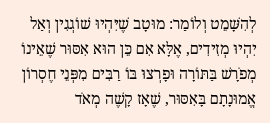לְהִשָּׁמֵט וְלוֹמַר: מוּטָב שֶׁיִּהְיוּ שׁוֹגְגִין וְאַל יִהְיוּ מְזִידִים, אֶלָּא אִם כֵּן הוּא אִסּוּר שֶׁאֵינוֹ מְפֹרָשׁ בַּתּוֹרָה וּפָרְצוּ בּוֹ רַבִּים מִפְּנֵי חֶסְרוֹן אֱמוּנָתָם בָּאִסּוּר, שֶׁאָז קָשֶׁה מְאֹד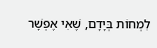לִמְחוֹת בְּיָדָם, שֶׁאִי אֶפְשָׁר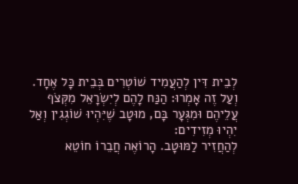לְבֵית דִּין לְהַעֲמִיד שׁוֹטְרִים בְּבֵית כָּל אֶחָד. וְעַל זֶה אָמְרוּ: הַנַּח לָהֶם לְיִשְׂרָאֵל מִקְּצֹף עֲלֵיהֶם וּמִגְּעָר בָּם, מוּטָב שֶׁיִּהְיוּ שׁוֹגְגִין וְאַל יִהְיוּ מְזִידִים:
לְהַחֲזִיר לַמּוּטָב. הָרוֹאֶה חֲבֵרוֹ חוֹטֵא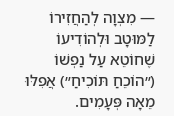— מִצְוָה לְהַחֲזִירוֹ לַמּוּטָב וּלְהוֹדִיעוֹ שֶׁחוֹטֵא עַל נַפְשׁוֹ (״הוֹכֵחַ תּוֹכִיחַ״) אֲפִלּוּ מֵאָה פְּעָמִים.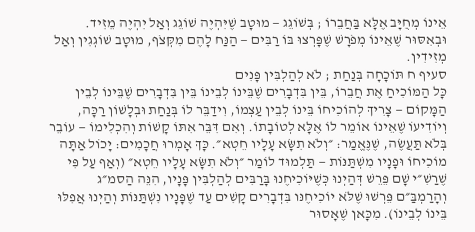אֵינוֹ מְחֻיָּב אֶלָּא בַּחֲבֵרוֹ ; בְּשׁוֹגֵג — מוּטָב שֶׁיִּהְיֶה שׁוֹגֵג וְאַל יִהְיֶה מֵזִיד. וּבְאִסּוּר שֶׁאֵינוֹ מְפֹרָשׁ שֶׁפָּרְצוּ בּוֹ רַבִּים — הַנַּח לָהֶם מִקְּצֹף, מוּטָב שׁוֹגְגִין וְאַל מְזִידִין.
סעיף ח תּוֹכָחָה בְּנַחַת ; לֹא לְהַלְבִּין פָּנִים
כָּל הַמּוֹכִיחַ אֶת חֲבֵרוֹ, בֵּין בִּדְבָרִים שֶׁבֵּינוֹ לְבֵינוֹ בֵּין בִּדְבָרִים שֶׁבֵּינוֹ לְבֵין הַמָּקוֹם — צָרִיךְ לְהוֹכִיחוֹ בֵּינוֹ לְבֵין עַצְמוֹ, וִידַבֵּר לוֹ בְּנַחַת וּבְלָשׁוֹן רַכָּה, וְיוֹדִיעוֹ שֶׁאֵינוֹ אוֹמֵר לוֹ אֶלָּא לְטוֹבָתוֹ. וְאִם דִּבֵּר אִתּוֹ קָשׁוֹת וְהִכְלִימוֹ — עוֹבֵר בְּלֹא תַּעֲשֶׂה, שֶׁנֶּאֱמַר: ״וְלֹא תִשָּׂא עָלָיו חֵטְא״. כָּךְ אָמְרוּ חֲכָמִים: יָכוֹל אַתָּה מוֹכִיחוֹ וּפָנָיו מִשְׁתַּנּוֹת — תַּלְמוּד לוֹמַר ״וְלֹא תִשָּׂא עָלָיו חֵטְא״ (וְאַף עַל פִּי שֶׁרַשִׁ״י שָׁם פֵּרֵשׁ דְּהַיְנוּ כְּשֶׁיּוֹכִיחֶנוּ בָּרַבִּים לְהַלְבִּין פָּנָיו, הִנֵּה הַסמ״ג וְהָרַמְבַּ״ם פֵּרְשׁוּ שֶׁלֹּא יוֹכִיחֶנּו בִּדְבָרִים קָשִׁים עַד שֶׁפָּנָיו נִשְׁתַּנּוֹת וְהַיְנוּ אֲפִלּוּ בֵּינוֹ לְבֵינוֹ). מִכָּאן שֶׁאָסוּר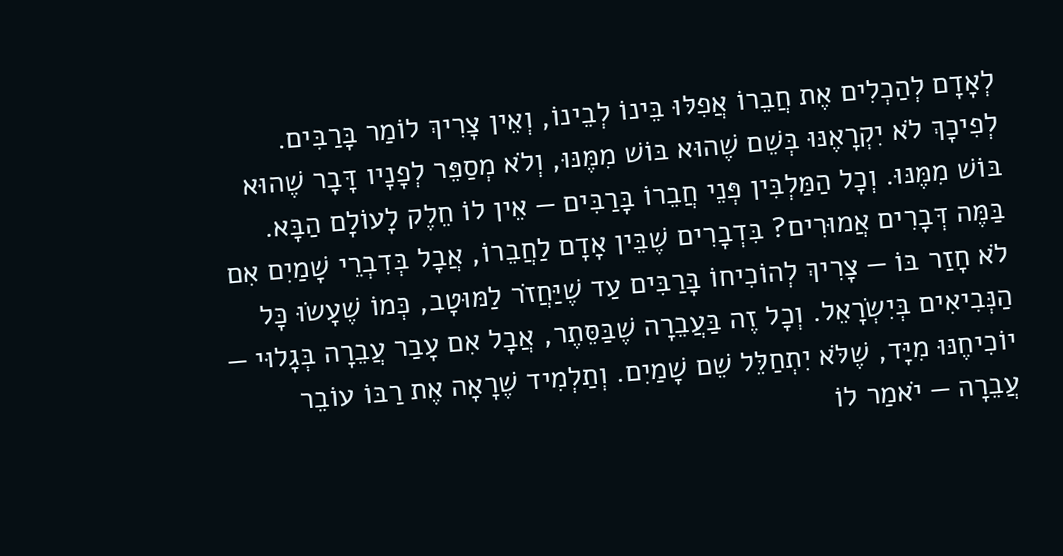לְאָדָם לְהַכְלִים אֶת חֲבֵרוֹ אֲפִלּוּ בֵּינוֹ לְבֵינוֹ, וְאֵין צָרִיךְ לוֹמַר בָּרַבִּים. לְפִיכָךְ לֹא יִקְרָאֶנּוּ בְּשֵׁם שֶׁהוּא בּוֹשׁ מִמֶּנּוּ, וְלֹא מְסַפֵּר לְפָנָיו דָּבָר שֶׁהוּא בּוֹשׁ מִמֶּנּוּ. וְכָל הַמַּלְבִּין פְּנֵי חֲבֵרוֹ בָּרַבִּים — אֵין לוֹ חֵלֶק לָעוֹלָם הַבָּא. בַּמֶּה דְּבָרִים אֲמוּרִים? בִּדְבָרִים שֶׁבֵּין אָדָם לַחֲבֵרוֹ, אֲבָל בְּדִבְרֵי שָׁמַיִם אִם לֹא חָזַר בּוֹ — צָרִיךְ לְהוֹכִיחוֹ בָּרַבִּים עַד שֶׁיַּחֲזֹר לַמּוּטָב, כְּמוֹ שֶׁעָשׂוּ כָּל הַנְּבִיאִים בְּיִשְׂרָאֵל. וְכָל זֶה בַּעֲבֵרָה שֶׁבַּסֵּתֶר, אֲבָל אִם עָבַר עֲבֵרָה בְּגָלוּי — יוֹכִיחֶנּוּ מִיָּד, שֶׁלֹּא יִתְחַלֵּל שֵׁם שָׁמַיִם. וְתַלְמִיד שֶׁרָאָה אֶת רַבּוֹ עוֹבֵר עֲבֵרָה — יֹאמַר לוֹ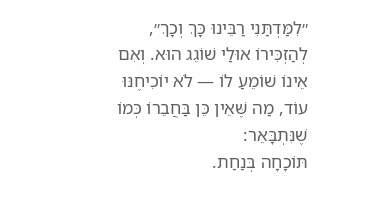״לִמַּדְתַּנִי רַבֵּינוּ כָּךְ וְכָךְ״, לְהַזְכִּירוֹ אוּלַי שׁוֹגֵג הוּא. וְאִם אֵינוֹ שׁוֹמֵעַ לוֹ — לֹא יוֹכִיחֶנּוּ עוֹד, מַה שֶּׁאֵין כֵּן בַּחֲבֵרוֹ כְּמוֹ שֶׁנִּתְבָּאֵר:
תּוֹכָחָה בְּנַחַת.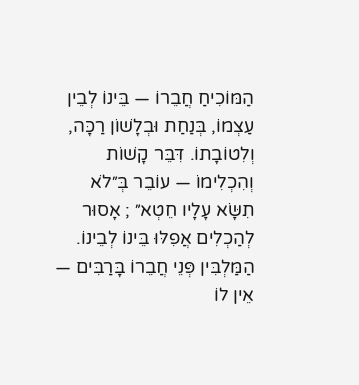הַמּוֹכִיחַ חֲבֵרוֹ — בֵּינוֹ לְבֵין עַצְמוֹ, בְּנַחַת וּבְלָשׁוֹן רַכָּה, וְלִטוֹבָתוֹ. דִּבֵּר קָשׁוֹת וְהִכְלִימוֹ — עוֹבֵר בְּ״לֹא תִשָּׂא עָלָיו חֵטְא״ ; אָסוּר לְהַכְלִים אֲפִלּוּ בֵּינוֹ לְבֵינוֹ. הַמַּלְבִּין פְּנֵי חֲבֵרוֹ בָּרַבִּים — אֵין לוֹ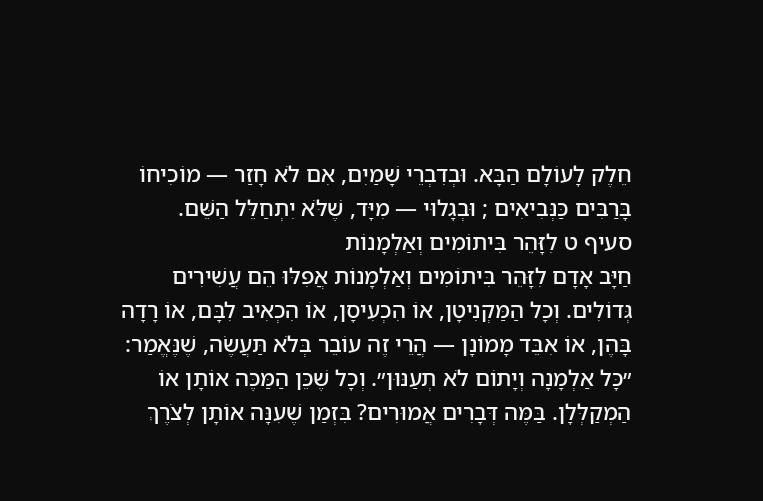חֵלֶק לָעוֹלָם הַבָּא. וּבְדִבְרֵי שָׁמַיִם, אִם לֹא חָזַר — מוֹכִיחוֹ בָּרַבִּים כַּנְּבִיאִים ; וּבְגָלוּי — מִיָּד, שֶׁלֹּא יִתְחַלֵּל הַשֵּׁם.
סעיף ט לִזָּהֵר בִּיתוֹמִים וְאַלְמָנוֹת
חַיָּב אָדָם לִזָּהֵר בִּיתוֹמִים וְאַלְמָנוֹת אֲפִלּוּ הֵם עֲשִׁירִים גְּדוֹלִים. וְכָל הַמַּקְנִיטָן, אוֹ הִכְעִיסָן, אוֹ הִכְאִיב לִבָּם, אוֹ רָדָה בָּהֶן, אוֹ אִבֵּד מָמוֹנָן — הֲרֵי זֶה עוֹבֵר בְּלֹא תַּעֲשֶׂה, שֶׁנֶּאֱמַר: ״כָּל אַלְמָנָה וְיָתוֹם לֹא תְעַנּוּן״. וְכָל שֶׁכֵּן הַמַּכֶּה אוֹתָן אוֹ הַמְקַלְּלָן. בַּמֶּה דְּבָרִים אֲמוּרִים? בִּזְמַן שֶׁעִנָּה אוֹתָן לְצֹרֶךְ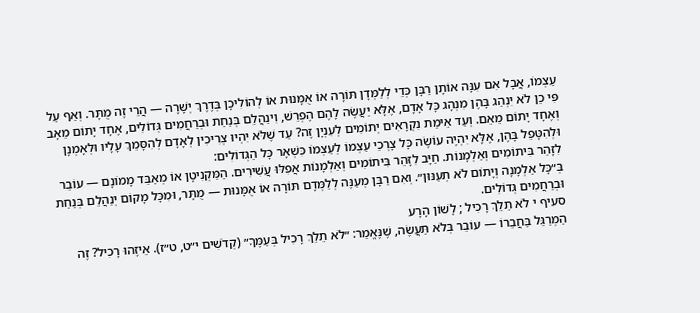עַצְמוֹ, אֲבָל אִם עִנָּה אוֹתָן רַבָּן כְּדֵי לְלַמְּדָן תּוֹרָה אוֹ אֻמָּנוּת אוֹ לְהוֹלִיכָן בְּדֶרֶךְ יְשָׁרָה — הֲרֵי זֶה מֻתָּר. וְאַף עַל פִּי כֵן לֹא יִנְהַג בָּהֶן מִנְהָג כָּל אָדָם, אֶלָּא יַעֲשֶׂה לָהֶם הֶפְרֵשׁ, וִינַהֲלֵם בְּנַחַת וּבְרַחֲמִים גְּדוֹלִים, אֶחָד יָתוֹם מֵאָב וְאֶחָד יָתוֹם מֵאֵם. וְעַד אֵימַת נִקְרָאִים יְתוֹמִים לְעִנְיָן זֶה? עַד שֶׁלֹּא יִהְיוּ צְרִיכִין לְאָדָם לְהִסָּמֵךְ עָלָיו וּלְאָמְנָן וּלְהִטָּפֵל בָּהֶן, אֶלָּא יִהְיֶה עוֹשֶׂה כָּל צָרְכֵי עַצְמוֹ לְעַצְמוֹ כִּשְׁאָר כָּל הַגְּדוֹלִים:
לִזָּהֵר בִּיתוֹמִים וְאַלְמָנוֹת. חַיָּב לִזָּהֵר בִּיתוֹמִים וְאַלְמָנוֹת אֲפִלּוּ עֲשִׁירִים. הַמַּקְנִיטָן אוֹ מְאַבֵּד מָמוֹנָם — עוֹבֵר בְּ״כָּל אַלְמָנָה וְיָתוֹם לֹא תְעַנּוּן״. וְאִם רַבָּן מְעַנֶּה לְלַמְּדָם תּוֹרָה אוֹ אֻמָּנוּת — מֻתָּר, וּמִכָּל מָקוֹם יְנַהֲלֵם בְּנַחַת וּבְרַחֲמִים גְּדוֹלִים.
סעיף י לֹא תֵלֵךְ רָכִיל ; לָשׁוֹן הָרָע
הַמְרַגֵּל בַּחֲבֵרוֹ — עוֹבֵר בְּלֹא תַּעֲשֶׂה, שֶׁנֶּאֱמַר: ״לֹא תֵלֵךְ רָכִיל בְּעַמֶּךָ״ (קְדֹשִׁים י״ט, ט״ז). אֵיזֶהוּ רָכִיל? זֶה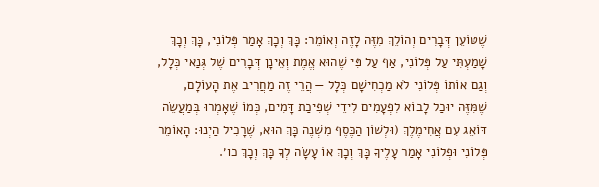שֶׁטּוֹעֵן דְּבָרִים וְהוֹלֵךְ מִזֶּה לָזֶה וְאוֹמֵר: כָּךְ וְכָךְ אָמַר פְּלוֹנִי, כָּךְ וְכָךְ שָׁמַעְתִּי עַל פְּלוֹנִי, אַף עַל פִּי שֶׁהוּא אֱמֶת וְאֵינָן דְּבָרִים שֶׁל גְּנַאי כְּלָל, וְגַם אוֹתוֹ פְּלוֹנִי לֹא מַכְחִישָׁם כְּלָל — הֲרֵי זֶה מַחֲרִיב אֶת הָעוֹלָם, שֶׁמִּזֶּה יוּכַל לָבוֹא לִפְעָמִים לִידֵי שְׁפִיכַת דָּמִים, כְּמוֹ שֶׁאָמְרוּ בְּמַעֲשֵׂה דּוֹאֵג עִם אֲחִימֶלֶךְ (וּלְשׁוֹן הַכֶּסֶף מִשְׁנֶה כָּךְ הוּא, שֶׁרָכִיל הַיְנוּ: הָאוֹמֵר פְּלוֹנִי וּפְלוֹנִי אָמַר עָלֶיךָ כָּךְ וְכָךְ אוֹ עָשָׂה לְךָ כָּךְ וְכָךְ כו׳.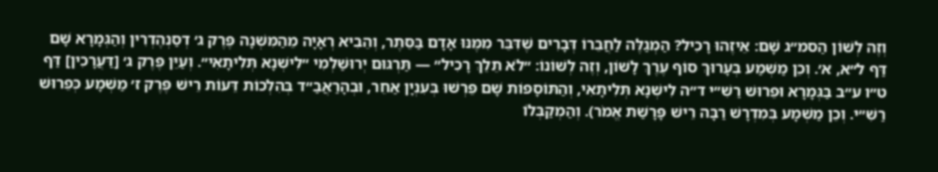וְזֶה לְשׁוֹן הַסמ״ג שָׁם: אֵיזֶהוּ רָכִיל? הַמְגַלֶּה לַחֲבֵרוֹ דְּבָרִים שֶׁדִּבֵּר מִמֶּנּוּ אָדָם בַּסֵּתֶר, וְהֵבִיא רְאָיָה מֵהַמִּשְׁנָה פֶּרֶק ג׳ דְסַנְהֶדְרִין וְהַגְּמָרָא שָׁם דַּף ל״א, א׳. וְכֵן מַשְׁמַע בְּעָרוּךְ סוֹף עֶרֶךְ לָשׁוֹן, וְזֶה לְשׁוֹנוֹ: ״לֹא תֵלֵךְ רָכִיל״ — תַּרְגּוּם יְרוּשַׁלְמִי ״לִישְׁנָא תְּלִיתָאִי״. וְעַיֵּן פֶּרֶק ג׳ [דַּעֲרָכִין] דַּף ט״ו ע״ב בַּגְּמָרָא וּפֵרוּשׁ רַשִׁ״י ד״ה לִישְׁנָא תְּלִיתָאִי, וְהַתּוֹסָפוֹת שָׁם פֵּרְשׁוּ בְּעִנְיָן אַחֵר, וּבְהָרַאֲבַ״ד בְּהִלְכוֹת דֵּעוֹת רֵישׁ פֶּרֶק ז׳ מַשְׁמָע כְּפֵרוּשׁ רַשִׁ״י. וְכֵן מַשְׁמָע בְּמִדְרָשׁ רַבָּה רֵישׁ פָּרָשַׁת אֱמֹר). וְהַמְקַבְּלוֹ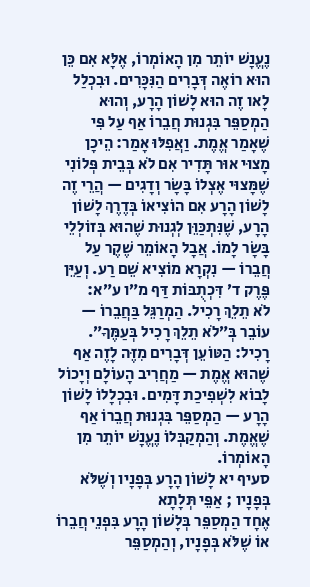נֶעֱנָשׁ יוֹתֵר מִן הָאוֹמְרוֹ, אֶלָּא אִם כֵּן הוּא רוֹאֶה דְּבָרִים הַנִּכָּרִים. וּבִכְלַל לָאו זֶה הוּא לָשׁוֹן הָרָע, וְהוּא הַמְסַפֵּר בִּגְנוּת חֲבֵרוֹ אַף עַל פִּי שֶׁאָמַר אֱמֶת. וַאֲפִלּוּ אָמַר: הֵיכָן מָצוּי אוּר תָּדִיר אִם לֹא בְּבֵית פְּלוֹנִי שֶׁמָּצוּי אֶצְלוֹ בָּשָׂר וְדָגִים — הֲרֵי זֶה לָשׁוֹן הָרָע אִם הוֹצִיאוֹ בְּדֶרֶךְ לָשׁוֹן הָרָע, שֶׁנִּתְכַּוֵּן לְגְנוּת שֶׁהוּא בְּזוֹלְלֵי בָּשָׂר לָמוֹ. אֲבָל הָאוֹמֵר שֶׁקֶר עַל חֲבֵרוֹ — נִקְרָא מוֹצִיא שֵׁם רַע. וְעַיֵּן פֶּרֶק ד׳ דִּכְתֻבּוֹת דַּף מ״ו ע״א:
לֹא תֵלֵךְ רָכִיל. הַמְרַגֵּל בַּחֲבֵרוֹ — עוֹבֵר בְּ״לֹא תֵלֵךְ רָכִיל בְּעַמֶּךָ״. רָכִיל: הַטּוֹעֵן דְּבָרִים מִזֶּה לָזֶה אַף שֶׁהוּא אֱמֶת — מַחֲרִיב הָעוֹלָם וְיָכוֹל לָבוֹא לִשְׁפִיכַת דָּמִים. וּבִכְלָלוֹ לָשׁוֹן הָרָע — הַמְסַפֵּר בִּגְנוּת חֲבֵרוֹ אַף שֶׁאֱמֶת. וְהַמְקַבְּלוֹ נֶעֱנָשׁ יוֹתֵר מִן הָאוֹמְרוֹ.
סעיף יא לָשׁוֹן הָרָע בְּפָנָיו וְשֶׁלֹּא בְּפָנָיו ; אַפֵּי תְּלָתָא
אֶחָד הַמְסַפֵּר בְּלָשׁוֹן הָרָע בִּפְנֵי חֲבֵרוֹ אוֹ שֶׁלֹּא בְּפָנָיו, וְהַמְסַפֵּר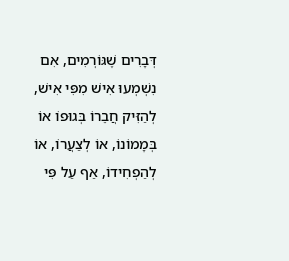דְּבָרִים שֶׁגּוֹרְמִים, אִם נִשְׁמְעוּ אִישׁ מִפִּי אִישׁ, לְהַזִּיק חֲבֵרוֹ בְּגוּפוֹ אוֹ בְּמָמוֹנוֹ, אוֹ לְצַעֲרוֹ, אוֹ לְהַפְחִידוֹ, אַף עַל פִּי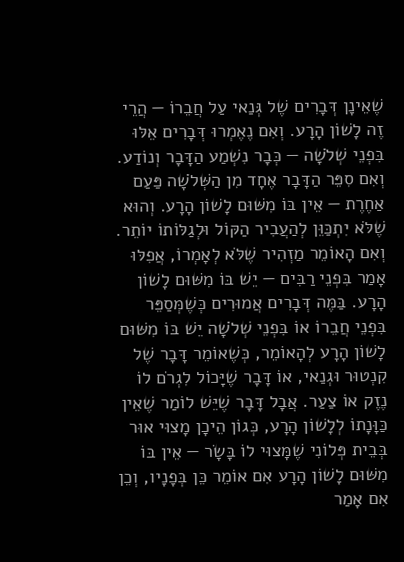שֶׁאֵינָן דְּבָרִים שֶׁל גְּנַאי עַל חֲבֵרוֹ — הֲרֵי זֶה לָשׁוֹן הָרָע. וְאִם נֶאֶמְרוּ דְּבָרִים אֵלּוּ בִּפְנֵי שְׁלֹשָׁה — כְּבָר נִשְׁמַע הַדָּבָר וְנוֹדַע. וְאִם סִפֵּר הַדָּבָר אֶחָד מִן הַשְּׁלֹשָׁה פַּעַם אַחֶרֶת — אֵין בּוֹ מִשּׁוּם לָשׁוֹן הָרָע. וְהוּא שֶׁלֹּא יִתְכַּוֵּן לְהַעֲבִיר הַקּוֹל וּלְגַלּוֹתוֹ יוֹתֵר. וְאִם הָאוֹמֵר מַזְהִיר שֶׁלֹּא לְאָמְרוֹ, אֲפִלּוּ אָמַר בִּפְנֵי רַבִּים — יֵשׁ בּוֹ מִשּׁוּם לָשׁוֹן הָרָע. בַּמֶּה דְּבָרִים אֲמוּרִים כְּשֶׁמְּסַפֵּר בִּפְנֵי חֲבֵרוֹ אוֹ בִּפְנֵי שְׁלֹשָׁה יֵשׁ בּוֹ מִשּׁוּם לָשׁוֹן הָרָע לְהָאוֹמֵר, כְּשֶׁאוֹמֵר דָּבָר שֶׁל קִנְטוּר וּגְנַאי, אוֹ דָּבָר שֶׁיָּכוֹל לִגְרֹם לוֹ נֶזֶק אוֹ צַעַר. אֲבָל דָּבָר שֶׁיֵּשׁ לוֹמַר שֶׁאֵין כַּוָּנָתוֹ לְלָשׁוֹן הָרָע, כְּגוֹן הֵיכָן מָצוּי אוּר בְּבֵית פְּלוֹנִי שֶׁמָּצוּי לוֹ בָּשָׂר — אֵין בּוֹ מִשּׁוּם לָשׁוֹן הָרָע אִם אוֹמֵר כֵּן בְּפָנָיו, וְכֵן אִם אָמַר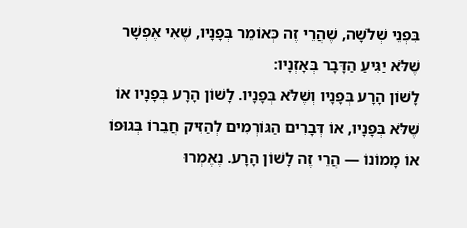בִּפְנֵי שְׁלֹשָׁה, שֶׁהֲרֵי זֶה כְּאוֹמֵר בְּפָנָיו, שֶׁאִי אֶפְשָׁר שֶׁלֹּא יַגִּיעַ הַדָּבָר בְּאָזְנָיו:
לָשׁוֹן הָרָע בְּפָנָיו וְשֶׁלֹּא בְּפָנָיו. לָשׁוֹן הָרָע בְּפָנָיו אוֹ שֶׁלֹּא בְּפָנָיו, אוֹ דְּבָרִים הַגּוֹרְמִים לְהַזִּיק חֲבֵרוֹ בְּגוּפוֹ אוֹ מָמוֹנוֹ — הֲרֵי זֶה לָשׁוֹן הָרָע. נֶאֶמְרוּ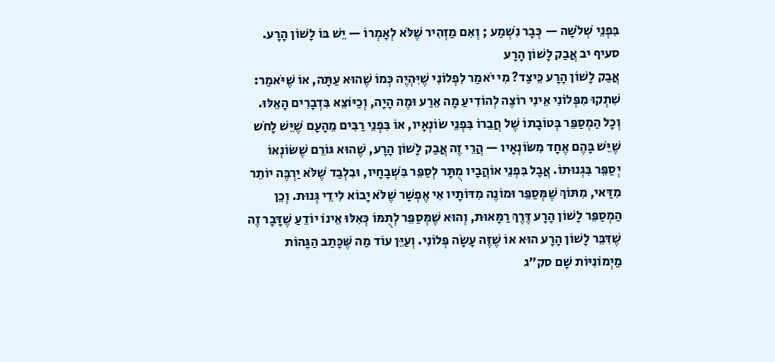בִּפְנֵי שְׁלֹשָׁה — כְּבָר נִשְׁמַע ; וְאִם מַזְהִיר שֶׁלֹּא לְאָמְרוֹ — יֵשׁ בּוֹ לָשׁוֹן הָרָע.
סעיף יב אֲבַק לָשׁוֹן הָרָע
אֲבַק לָשׁוֹן הָרָע כֵּיצַד? מִי יֹאמַר לִפְלוֹנִי שֶׁיִּהְיֶה כְּמוֹ שֶׁהוּא עַתָּה, אוֹ שֶׁיֹּאמַר: שִׁתְקוּ מִפְּלוֹנִי אֵינִי רוֹצֶה לְהוֹדִיעַ מָה אֵרַע וּמֶה הָיָה, וְכַיּוֹצֵא בִּדְבָרִים הָאֵלּוּ. וְכָל הַמְסַפֵּר בְּטוֹבָתוֹ שֶׁל חֲבֵרוֹ בִּפְנֵי שׂוֹנְאָיו, אוֹ בִּפְנֵי רַבִּים מֵהָעָם שֶׁיֵּשׁ לָחֹש שֶׁיֵּשׁ בָּהֶם אֶחָד מִשּׂוֹנְאָיו — הֲרֵי זֶה אֲבַק לָשׁוֹן הָרָע, שֶׁהוּא גּוֹרֵם שֶׁשּׂוֹנְאוֹ יְסַפֵּר בִּגְנוּתוֹ. אֲבָל בִּפְנֵי אוֹהֲבָיו מֻתָּר לְסַפֵּר בִּשְׁבָחָיו, וּבִלְבַד שֶׁלֹּא יַרְבֶּה יוֹתֵר מִדַּאי, מִתּוֹךְ שֶׁמְּסַפֵּר וּמוֹנֶה מִדּוֹתָיו אִי אֶפְשָׁר שֶׁלֹּא יָבוֹא לִידֵי גְּנוּת. וְכֵן הַמְסַפֵּר לָשׁוֹן הָרָע דֶּרֶךְ רַמָּאוּת, וְהוּא שֶׁמְּסַפֵּר לְתֻמּוֹ כְּאִלּוּ אֵינוֹ יוֹדֵעַ שֶׁדָּבָר זֶה שֶׁדִּבֵּר לָשׁוֹן הָרָע הוּא אוֹ שֶׁזֶּה עָשָׂה פְּלוֹנִי. וְעַיֵּן עוֹד מַה שֶּׁכָּתַב הַגָּהוֹת מַיְמוֹנִיּוֹת שָׁם סק״ג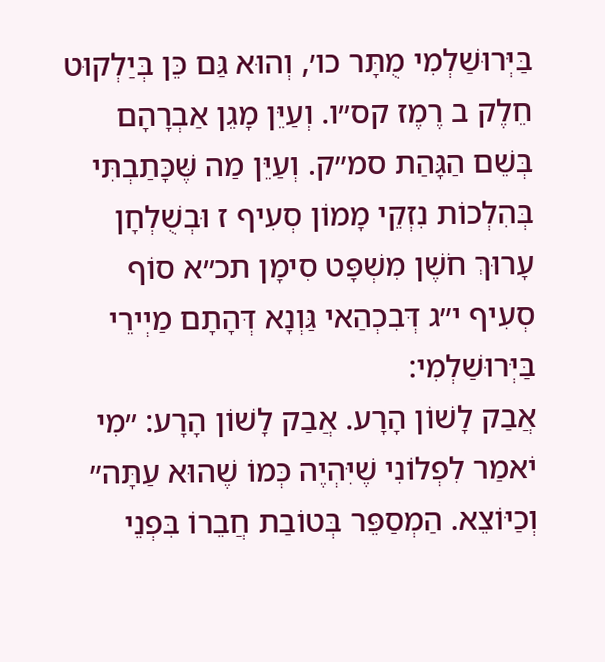בַּיְּרוּשַׁלְמִי מֻתָּר כו׳, וְהוּא גַּם כֵּן בְּיַלְקוּט חֵלֶק ב רֶמֶז קס״ו. וְעַיֵּן מָגֵן אַבְרָהָם בְּשֵׁם הַגָּהַת סמ״ק. וְעַיֵּן מַה שֶּׁכָּתַבְתִּי בְּהִלְכוֹת נִזְקֵי מָמוֹן סְעִיף ז וּבְשֻׁלְחָן עָרוּךְ חֹשֶׁן מִשְׁפָּט סִימָן תכ״א סוֹף סְעִיף י״ג דְּבִכְהַאי גַּוְנָא דְּהָתָם מַיְירֵי בַּיְּרוּשַׁלְמִי:
אֲבַק לָשׁוֹן הָרָע. אֲבַק לָשׁוֹן הָרָע: ״מִי יֹאמַר לִפְלוֹנִי שֶׁיִּהְיֶה כְּמוֹ שֶׁהוּא עַתָּה״ וְכַיּוֹצֵא. הַמְסַפֵּר בְּטוֹבַת חֲבֵרוֹ בִּפְנֵי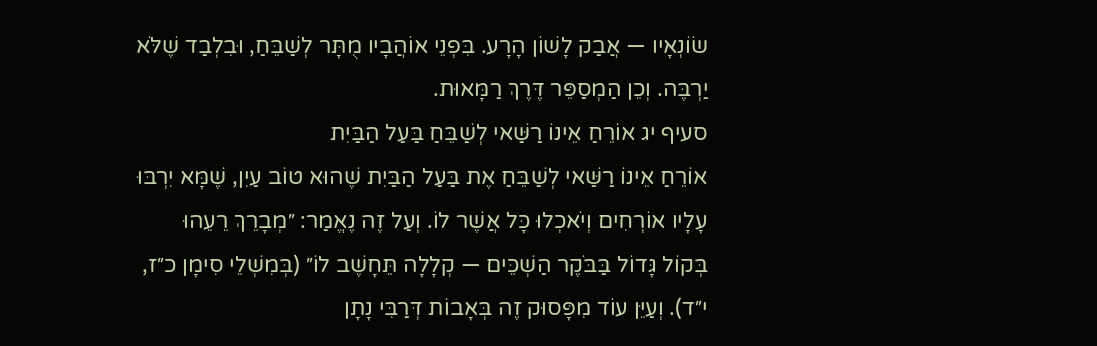שׂוֹנְאָיו — אֲבַק לָשׁוֹן הָרָע. בִּפְנֵי אוֹהֲבָיו מֻתָּר לְשַׁבֵּחַ, וּבִלְבַד שֶׁלֹּא יַרְבֶּה. וְכֵן הַמְסַפֵּר דֶּרֶךְ רַמָּאוּת.
סעיף יג אוֹרֵחַ אֵינוֹ רַשַּׁאי לְשַׁבֵּחַ בַּעַל הַבַּיִת
אוֹרֵחַ אֵינוֹ רַשַּׁאי לְשַׁבֵּחַ אֶת בַּעַל הַבַּיִת שֶׁהוּא טוֹב עַיִן, שֶׁמָּא יִרְבּוּ עָלָיו אוֹרְחִים וְיֹאכְלוּ כָּל אֲשֶׁר לוֹ. וְעַל זֶה נֶאֱמַר: ״מְבָרֵךְ רֵעֵהוּ בְּקוֹל גָּדוֹל בַּבֹּקֶר הַשְׁכֵּים — קְלָלָה תֵּחָשֶׁב לוֹ״ (בְּמִשְׁלֵי סִימָן כ״ז, י״ד). וְעַיֵּן עוֹד מִפָּסוּק זֶה בְּאָבוֹת דְּרַבִּי נָתָן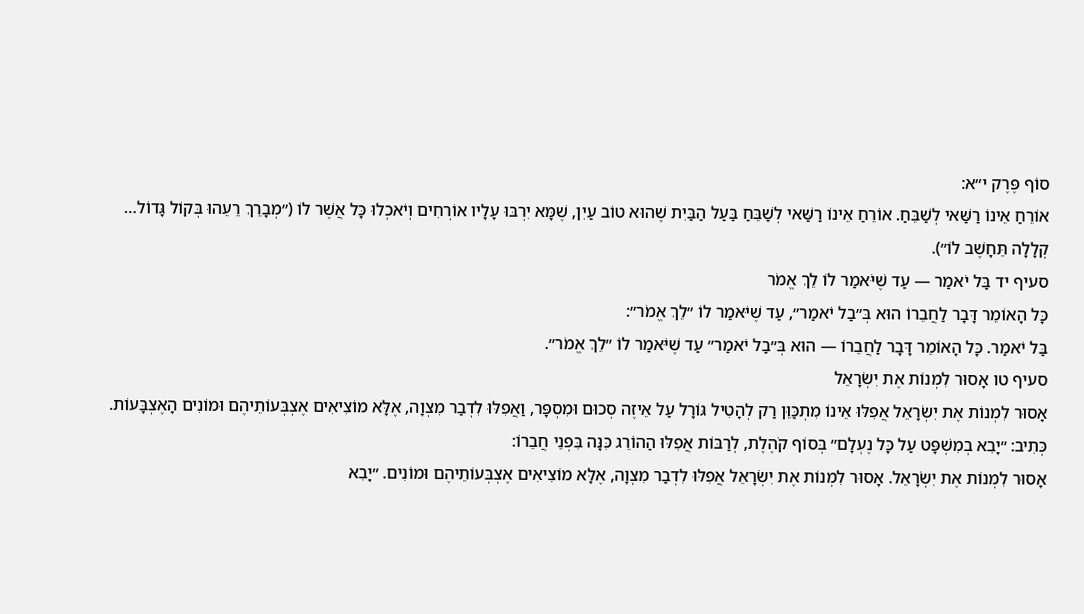סוֹף פֶּרֶק י״א:
אוֹרֵחַ אֵינוֹ רַשַּׁאי לְשַׁבֵּחַ. אוֹרֵחַ אֵינוֹ רַשַּׁאי לְשַׁבֵּחַ בַּעַל הַבַּיִת שֶׁהוּא טוֹב עַיִן, שֶׁמָּא יִרְבּוּ עָלָיו אוֹרְחִים וְיֹאכְלוּ כָּל אֲשֶׁר לוֹ (״מְבָרֵךְ רֵעֵהוּ בְּקוֹל גָּדוֹל… קְלָלָה תֵּחָשֶׁב לוֹ״).
סעיף יד בַּל יֹאמַר — עַד שֶׁיֹּאמַר לוֹ לֵךְ אֱמֹר
כָּל הָאוֹמֵר דָּבָר לַחֲבֵרוֹ הוּא בְּ״בַל יֹאמַר״, עַד שֶׁיֹּאמַר לוֹ ״לֵךְ אֱמֹר״:
בַּל יֹאמַר. כָּל הָאוֹמֵר דָּבָר לַחֲבֵרוֹ — הוּא בְּ״בַל יֹאמַר״ עַד שֶׁיֹּאמַר לוֹ ״לֵךְ אֱמֹר״.
סעיף טו אָסוּר לִמְנוֹת אֶת יִשְׂרָאֵל
אָסוּר לִמְנוֹת אֶת יִשְׂרָאֵל אֲפִלּוּ אֵינוֹ מִתְכַּוֵּן רַק לְהָטִיל גּוֹרָל עַל אֵיזֶה סְכוּם וּמִסְפָּר, וַאֲפִלּוּ לִדְבַר מִצְוָה, אֶלָּא מוֹצִיאִים אֶצְבְּעוֹתֵיהֶם וּמוֹנִים הָאֶצְבָּעוֹת. כְּתִיב: ״יָבִא בְמִשְׁפָּט עַל כָּל נֶעְלָם״ בְּסוֹף קֹהֶלֶת, לְרַבּוֹת אֲפִלּוּ הַהוֹרֵג כִּנָּה בִּפְנֵי חֲבֵרוֹ:
אָסוּר לִמְנוֹת אֶת יִשְׂרָאֵל. אָסוּר לִמְנוֹת אֶת יִשְׂרָאֵל אֲפִלּוּ לִדְבַר מִצְוָה, אֶלָּא מוֹצִיאִים אֶצְבְּעוֹתֵיהֶם וּמוֹנִים. ״יָבִא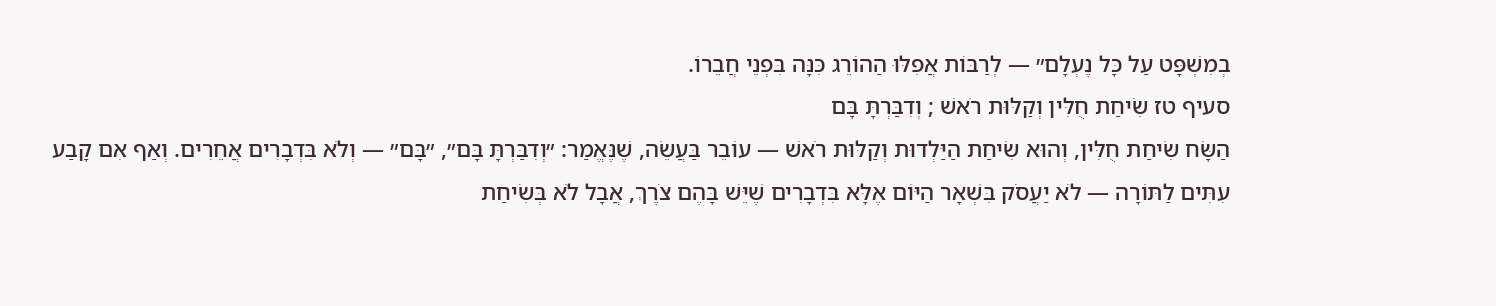בְמִשְׁפָּט עַל כָּל נֶעְלָם״ — לְרַבּוֹת אֲפִלּוּ הַהוֹרֵג כִּנָּה בִּפְנֵי חֲבֵרוֹ.
סעיף טז שִׂיחַת חֻלִּין וְקַלּוּת רֹאשׁ ; וְדִבַּרְתָּ בָּם
הַשָּׂח שִׂיחַת חֻלִּין, וְהוּא שִׂיחַת הַיַּלְדוּת וְקַלּוּת רֹאשׁ — עוֹבֵר בַּעֲשֵׂה, שֶׁנֶּאֱמַר: ״וְדִבַּרְתָּ בָּם״, ״בָּם״ — וְלֹא בִּדְבָרִים אֲחֵרִים. וְאַף אִם קָבַע עִתִּים לַתּוֹרָה — לֹא יַעֲסֹק בִּשְׁאָר הַיּוֹם אֶלָּא בִּדְבָרִים שֶׁיֵּשׁ בָּהֶם צֹרֶךְ, אֲבָל לֹא בְּשִׂיחַת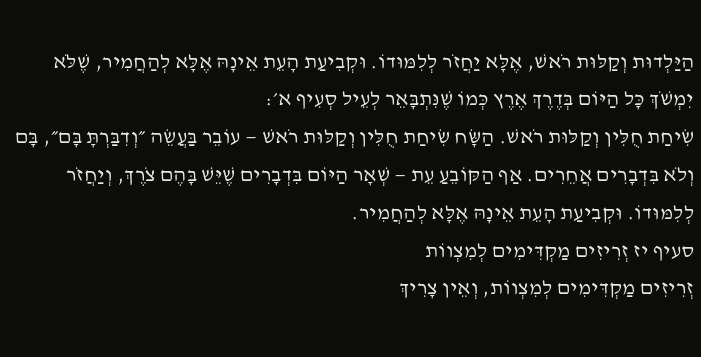הַיַּלְדוּת וְקַלּוּת רֹאשׁ, אֶלָּא יַחֲזֹר לְלִמּוּדוֹ. וּקְבִיעַת הָעֵת אֵינָהּ אֶלָּא לְהַחֲמִיר, שֶׁלֹּא יִמְשֹׁךְ כָּל הַיּוֹם בְּדֶרֶךְ אֶרֶץ כְּמוֹ שֶׁנִּתְבָּאֵר לְעֵיל סְעִיף א׳:
שִׂיחַת חֻלִּין וְקַלּוּת רֹאשׁ. הַשָּׂח שִׂיחַת חֻלִּין וְקַלּוּת רֹאשׁ — עוֹבֵר בַּעֲשֵׂה ״וְדִבַּרְתָּ בָּם״, בָּם וְלֹא בִּדְבָרִים אֲחֵרִים. אַף הַקּוֹבֵעַ עֵת — שְׁאָר הַיּוֹם בִּדְבָרִים שֶׁיֵּשׁ בָּהֶם צֹרֶךְ, וְיַחֲזֹר לְלִמּוּדוֹ. וּקְבִיעַת הָעֵת אֵינָהּ אֶלָּא לְהַחֲמִיר.
סעיף יז זְרִיזִים מַקְדִּימִים לְמִצְווֹת
זְרִיזִים מַקְדִּימִים לְמִצְווֹת, וְאֵין צָרִיךְ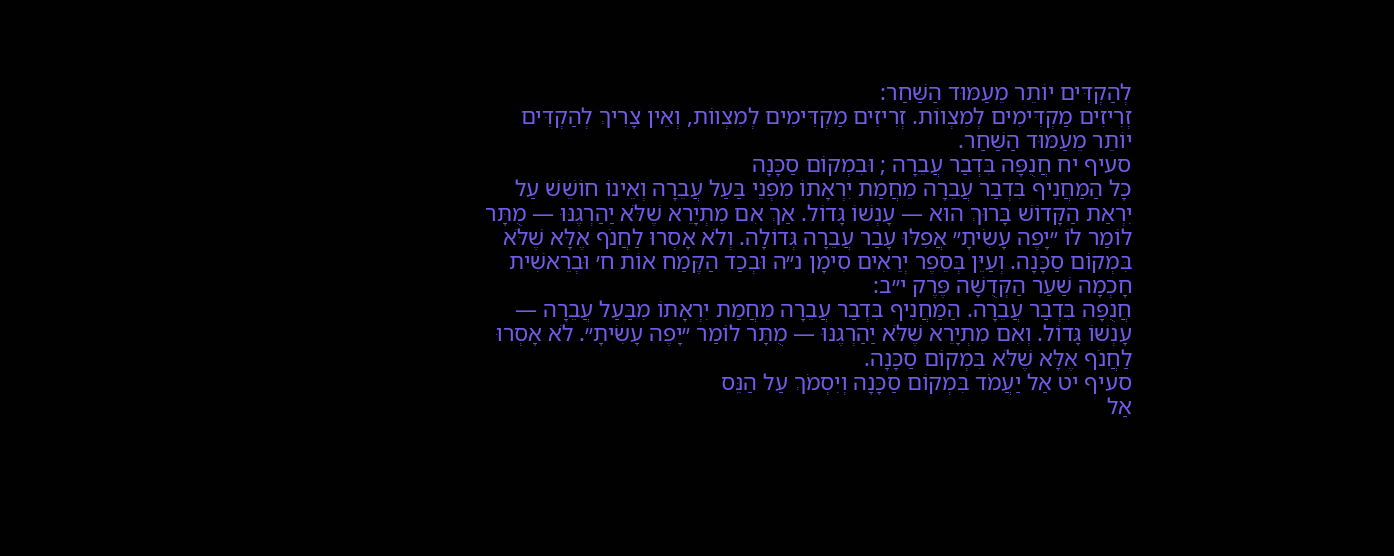לְהַקְדִּים יוֹתֵר מֵעַמּוּד הַשַּׁחַר:
זְרִיזִים מַקְדִּימִים לְמִצְווֹת. זְרִיזִים מַקְדִּימִים לְמִצְווֹת, וְאֵין צָרִיךְ לְהַקְדִּים יוֹתֵר מֵעַמּוּד הַשַּׁחַר.
סעיף יח חֲנֻפָּה בִּדְבַר עֲבֵרָה ; וּבִמְקוֹם סַכָּנָה
כָּל הַמַּחֲנִיף בִּדְבַר עֲבֵרָה מֵחֲמַת יִרְאָתוֹ מִפְּנֵי בַּעַל עֲבֵרָה וְאֵינוֹ חוֹשֵׁשׁ עַל יִרְאַת הַקָּדוֹשׁ בָּרוּךְ הוּא — עָנְשׁוֹ גָּדוֹל. אַךְ אִם מִתְיָרֵא שֶׁלֹּא יַהַרְגֶנּוּ — מֻתָּר לוֹמַר לוֹ ״יָפֶה עָשִׂיתָ״ אֲפִלּוּ עָבַר עֲבֵרָה גְּדוֹלָה. וְלֹא אָסְרוּ לַחֲנֹף אֶלָּא שֶׁלֹּא בִּמְקוֹם סַכָּנָה. וְעַיֵּן בְּסֵפֶר יְרֵאִים סִימָן נ״ה וּבְכַד הַקֶּמַח אוֹת ח׳ וּבְרֵאשִׁית חָכְמָה שַׁעַר הַקְּדֻשָּׁה פֶּרֶק י״ב:
חֲנֻפָּה בִּדְבַר עֲבֵרָה. הַמַּחֲנִיף בִּדְבַר עֲבֵרָה מֵחֲמַת יִרְאָתוֹ מִבַּעַל עֲבֵרָה — עָנְשׁוֹ גָּדוֹל. וְאִם מִתְיָרֵא שֶׁלֹּא יַהַרְגֶנּוּ — מֻתָּר לוֹמַר ״יָפֶה עָשִׂיתָ״. לֹא אָסְרוּ לַחֲנֹף אֶלָּא שֶׁלֹּא בִּמְקוֹם סַכָּנָה.
סעיף יט אַל יַעֲמֹד בִּמְקוֹם סַכָּנָה וְיִסְמֹךְ עַל הַנֵּס
אַל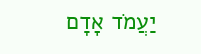יַעֲמֹד אָדָם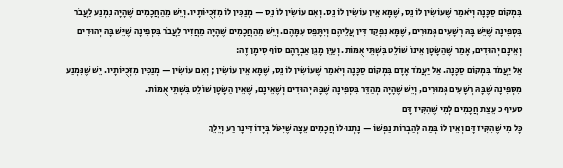בִּמְקוֹם סַכָּנָה וְיֹאמַר שֶׁעוֹשִׂין לוֹ נֵס, שֶׁמָּא אֵין עוֹשִׂין לוֹ נֵס. וְאִם עוֹשִׂין לוֹ נֵס — מְנַכִּין לוֹ מִזְּכֻיּוֹתָיו. וְיֵשׁ מֵהַחֲכָמִים שֶׁהָיָה נִמְנַע לַעֲבֹר בִּסְפִינָה שֶׁיֵּשׁ בָּהּ רְשָׁעִים גְּמוּרִים, שֶׁמָּא נִפְקַד דִּין עֲלֵיהֶם וְיִתָּפֵס עִמָּהֶם. וְיֵשׁ מֵהַחֲכָמִים שֶׁהָיָה מַחֲזִיר לַעֲבֹר בִּסְפִינָה שֶׁיֵּשׁ בָּהּ יְהוּדִים וְאֵינָם יְהוּדִים, אָמַר שֶׁהַשָּׂטָן אֵינוֹ שׁוֹלֵט בִּשְׁתֵּי אֻמּוֹת. וְעַיֵּן מָגֵן אַבְרָהָם סוֹף סִימָן זֶה:
אַל יַעֲמֹד בִּמְקוֹם סַכָּנָה. אַל יַעֲמֹד אָדָם בִּמְקוֹם סַכָּנָה וְיֹאמַר שֶׁעוֹשִׂין לוֹ נֵס, שֶׁמָּא אֵין עוֹשִׂין ; וְאִם עוֹשִׂין — מְנַכִּין מִזְּכֻיּוֹתָיו. יֵשׁ שֶׁנִּמְנַע מִסְּפִינָה שֶׁבָּהּ רְשָׁעִים גְּמוּרִים, וְיֵשׁ שֶׁהָיָה מְהַדֵּר בִּסְפִינָה שֶׁבָּהּ יְהוּדִים וְשֶׁאֵינָם, שֶׁאֵין הַשָּׂטָן שׁוֹלֵט בִּשְׁתֵּי אֻמּוֹת.
סעיף כ עֵצַת חֲכָמִים לְמִי שֶׁהִקִּיז דָּם
כָּל מִי שֶׁהִקִּיז דָּם וְאֵין לוֹ בְּמַה לְּהַבְרוֹת נַפְשׁוֹ — נָתְנוּ לוֹ חֲכָמִים עֵצָה שֶׁיִּטֹּל בְּיָדוֹ דִּינָר רַע וְיֵלֵךְ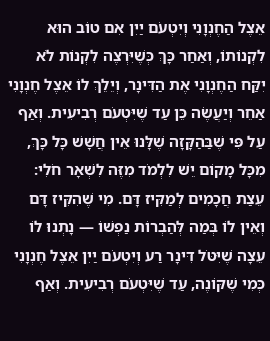אֵצֶל הַחֶנְוָנִי וְיִטְעֹם יַיִן אִם טוֹב הוּא לִקְנוֹתוֹ, וְאַחַר כָּךְ כְּשֶׁיִּרְצֶה לִקְנוֹת לֹא יִקַּח הַחֶנְוָנִי אֶת הַדִּינָר, וְיֵלֵךְ לוֹ אֵצֶל חֶנְוָנִי אַחֵר וְיַעֲשֶׂה כֵּן עַד שֶׁיִּטְעֹם רְבִיעִית. וְאַף עַל פִּי שֶׁבַּהַקָּזָה שֶׁלָּנוּ אֵין חֲשָׁשׁ כָּל כָּךְ, מִכָּל מָקוֹם יֵשׁ לִלְמֹד מִזֶּה לִשְׁאָר חֹלִי:
עֵצַת חֲכָמִים לְמַקִּיז דָּם. מִי שֶׁהִקִּיז דָּם וְאֵין לוֹ בְּמַה לְּהַבְרוֹת נַפְשׁוֹ — נָתְנוּ לוֹ עֵצָה שֶׁיִּטֹּל דִּינָר רַע וְיִטְעֹם יַיִן אֵצֶל חֶנְוָנִי כְּמִי שֶׁקּוֹנֶה, עַד שֶׁיִּטְעֹם רְבִיעִית. וְאַף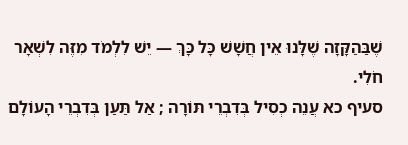שֶׁבַּהַקָּזָה שֶׁלָּנוּ אֵין חֲשָׁשׁ כָּל כָּךְ — יֵשׁ לִלְמֹד מִזֶּה לִשְׁאָר חֹלִי.
סעיף כא עֲנֵה כְסִיל בְּדִבְרֵי תּוֹרָה ; אַל תַּעַן בְּדִבְרֵי הָעוֹלָם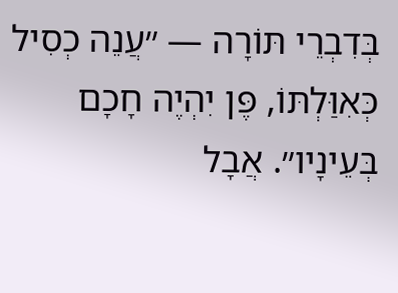בְּדִבְרֵי תּוֹרָה — ״עֲנֵה כְסִיל כְּאִוַּלְתּוֹ, פֶּן יִהְיֶה חָכָם בְּעֵינָיו״. אֲבָל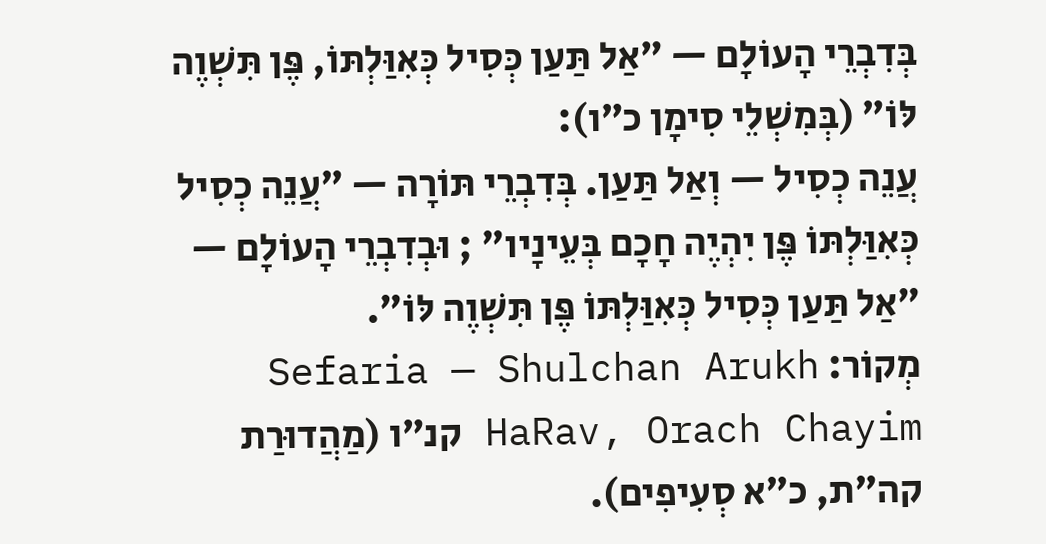בְּדִבְרֵי הָעוֹלָם — ״אַל תַּעַן כְּסִיל כְּאִוַּלְתּוֹ, פֶּן תִּשְׁוֶה לּוֹ״ (בְּמִשְׁלֵי סִימָן כ״ו):
עֲנֵה כְסִיל — וְאַל תַּעַן. בְּדִבְרֵי תּוֹרָה — ״עֲנֵה כְסִיל כְּאִוַּלְתּוֹ פֶּן יִהְיֶה חָכָם בְּעֵינָיו״ ; וּבְדִבְרֵי הָעוֹלָם — ״אַל תַּעַן כְּסִיל כְּאִוַּלְתּוֹ פֶּן תִּשְׁוֶה לּוֹ״.
מְקוֹר: Sefaria — Shulchan Arukh HaRav, Orach Chayim קנ״ו (מַהֲדוּרַת קה״ת, כ״א סְעִיפִים).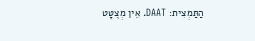הַתַּמְצִית: DAAT. אֵין מְצֻטָּט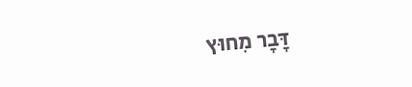דָּבָר מִחוּץ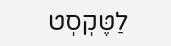לַטֶּקְסְט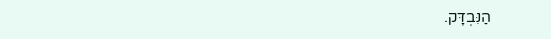הַנִּבְדָּק.